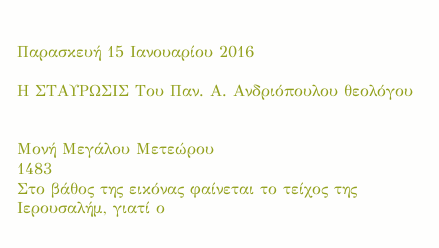Παρασκευή 15 Ιανουαρίου 2016

Η ΣΤΑΥΡΩΣΙΣ Του Παν. Α. Ανδριόπουλου θεολόγου


Μονή Μεγάλου Μετεώρου
1483
Στο βάθος της εικόνας φαίνεται το τείχος της Ιερουσαλήμ, γιατί ο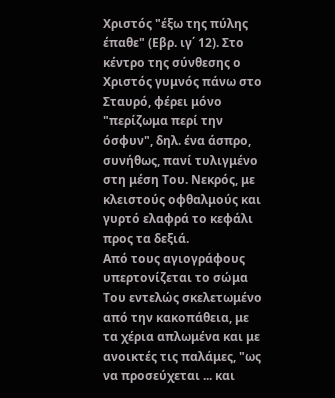Χριστός "έξω της πύλης έπαθε" (Εβρ. ιγ΄ 12). Στο κέντρο της σύνθεσης ο Χριστός γυμνός πάνω στο Σταυρό, φέρει μόνο "περίζωμα περί την όσφυν", δηλ. ένα άσπρο, συνήθως, πανί τυλιγμένο στη μέση Του. Νεκρός, με κλειστούς οφθαλμούς και γυρτό ελαφρά το κεφάλι προς τα δεξιά.
Από τους αγιογράφους υπερτονίζεται το σώμα Του εντελώς σκελετωμένο από την κακοπάθεια, με τα χέρια απλωμένα και με ανοικτές τις παλάμες, "ως να προσεύχεται ... και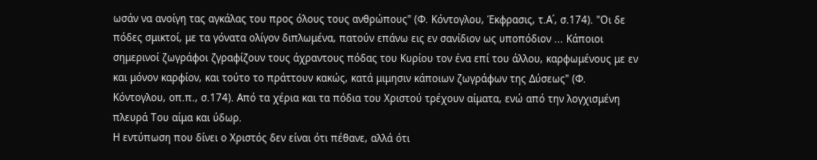ωσάν να ανοίγη τας αγκάλας του προς όλους τους ανθρώπους" (Φ. Κόντογλου, Έκφρασις, τ.Α΄, σ.174). "Οι δε πόδες σμικτοί, με τα γόνατα ολίγον διπλωμένα, πατούν επάνω εις εν σανίδιον ως υποπόδιον ... Κάποιοι σημερινοί ζωγράφοι ζγραφίζουν τους άχραντους πόδας του Κυρίου τον ένα επί του άλλου, καρφωμένους με εν και μόνον καρφίον, και τούτο το πράττουν κακώς, κατά μιμησιν κάποιων ζωγράφων της Δύσεως" (Φ. Κόντογλου, οπ.π., σ.174). Από τα χέρια και τα πόδια του Χριστού τρέχουν αίματα, ενώ από την λογχισμένη πλευρά Του αίμα και ύδωρ.
Η εντύπωση που δίνει ο Χριστός δεν είναι ότι πέθανε, αλλά ότι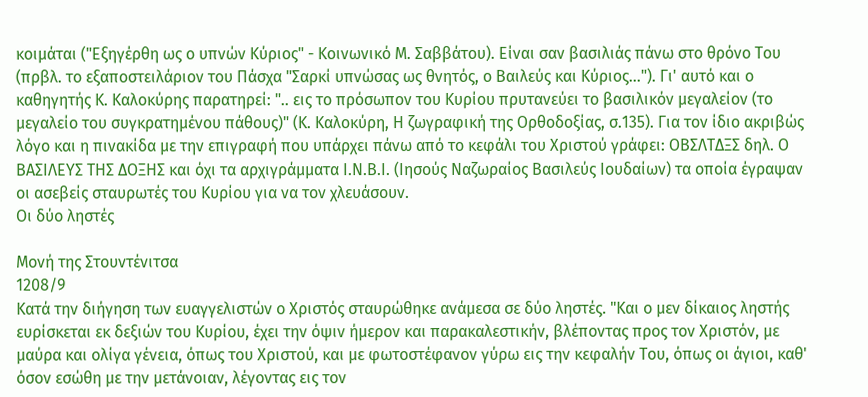κοιμάται ("Εξηγέρθη ως ο υπνών Κύριος" - Κοινωνικό Μ. Σαββάτου). Είναι σαν βασιλιάς πάνω στο θρόνο Του (πρβλ. το εξαποστειλάριον του Πάσχα "Σαρκί υπνώσας ως θνητός, ο Βαιλεύς και Κύριος..."). Γι' αυτό και ο καθηγητής Κ. Καλοκύρης παρατηρεί: ".. εις το πρόσωπον του Κυρίου πρυτανεύει το βασιλικόν μεγαλείον (το μεγαλείο του συγκρατημένου πάθους)" (Κ. Καλοκύρη, Η ζωγραφική της Ορθοδοξίας, σ.135). Για τον ίδιο ακριβώς λόγο και η πινακίδα με την επιγραφή που υπάρχει πάνω από το κεφάλι του Χριστού γράφει: ΟΒΣΛΤΔΞΣ δηλ. Ο ΒΑΣΙΛΕΥΣ ΤΗΣ ΔΟΞΗΣ και όχι τα αρχιγράμματα Ι.Ν.Β.Ι. (Ιησούς Ναζωραίος Βασιλεύς Ιουδαίων) τα οποία έγραψαν οι ασεβείς σταυρωτές του Κυρίου για να τον χλευάσουν.
Οι δύο ληστές

Μονή της Στουντένιτσα
1208/9
Κατά την διήγηση των ευαγγελιστών ο Χριστός σταυρώθηκε ανάμεσα σε δύο ληστές. "Και ο μεν δίκαιος ληστής ευρίσκεται εκ δεξιών του Κυρίου, έχει την όψιν ήμερον και παρακαλεστικήν, βλέποντας προς τον Χριστόν, με μαύρα και ολίγα γένεια, όπως του Χριστού, και με φωτοστέφανον γύρω εις την κεφαλήν Του, όπως οι άγιοι, καθ' όσον εσώθη με την μετάνοιαν, λέγοντας εις τον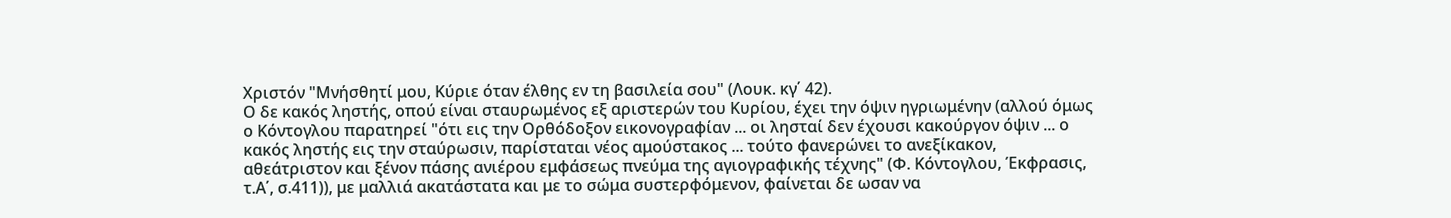Χριστόν "Μνήσθητί μου, Κύριε όταν έλθης εν τη βασιλεία σου" (Λουκ. κγ΄ 42).
Ο δε κακός ληστής, οπού είναι σταυρωμένος εξ αριστερών του Κυρίου, έχει την όψιν ηγριωμένην (αλλού όμως ο Κόντογλου παρατηρεί "ότι εις την Ορθόδοξον εικονογραφίαν ... οι λησταί δεν έχουσι κακούργον όψιν ... ο κακός ληστής εις την σταύρωσιν, παρίσταται νέος αμούστακος ... τούτο φανερώνει το ανεξίκακον, αθεάτριστον και ξένον πάσης ανιέρου εμφάσεως πνεύμα της αγιογραφικής τέχνης" (Φ. Κόντογλου, Έκφρασις, τ.Α΄, σ.411)), με μαλλιά ακατάστατα και με το σώμα συστερφόμενον, φαίνεται δε ωσαν να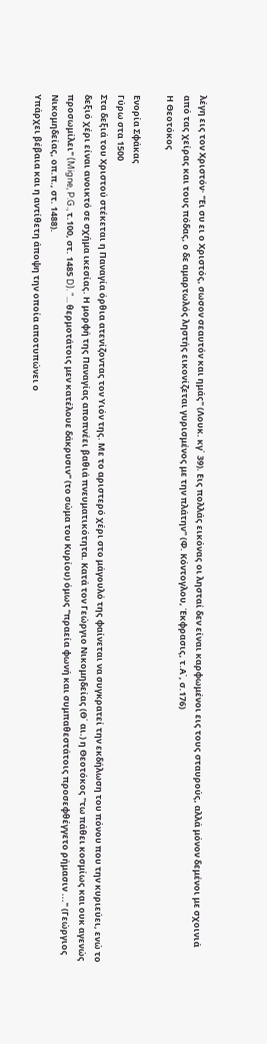λέγη εις τον Χριστόν· "Ει συ ει ο Χριστός, σωσον σεαυτόν και ημάς" (Λουκ. κγ΄ 39). Εις πολλάς εικόνας οι λησταί δεν είναι καρφωμένοι εις τους σταυρούς, αλλά μόνον δεμένοι με σχοινιά από τας χείρας και τους πόδας, ο δε αμαρτωλός ληστής εικονίζεται γυρισμένος με την πλάτην" (Φ. Κόντογλου, Έκφρασις, τ.Α΄, σ.176)
Η Θεοτόκος

Ενορία Σφάκας
Γύρω στα 1500
Στα δεξιά του Χριστού στέκεται η Παναγία όρθια ατενίζοντας τον Υιόν της. Με το αριστερό χέρι στο μάγουλό της φαίνεται να συγκρατεί την εκδήλωση του πόνου που την κυριεύει, ενώ το δεξιό χέρι είναι ανοικτό σε σχήμα ικεσίας. Η μορφή της Παναγίας αποπνέει βαθιά πνευματικότητα. Κατά τον Γεώργιο Νικομηδείας (Θ΄ αι.) η Θεοτόκος "τω πάθει κοσμίως και ουκ αγενώς προσωμίλει" (Migne, P.G., τ.100, στ. 1485 D). "... θερμοτάτοις μεν κατέλουε δάκρυσιν" (το σώμα του Κυρίου) όμως "πραεία φωνή και συμπαθεστάτοις προσεφθέγγετο ρήμασιν ..." (Γεώργιος Νικομηδείας, οπ.π., στ. 1488).
Υπάρχει βέβαια και η αντίθετη άποψη την οποία αποτυπώνει ο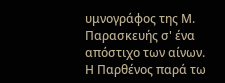υμνογράφος της Μ. Παρασκευής σ' ένα απόστιχο των αίνων. Η Παρθένος παρά τω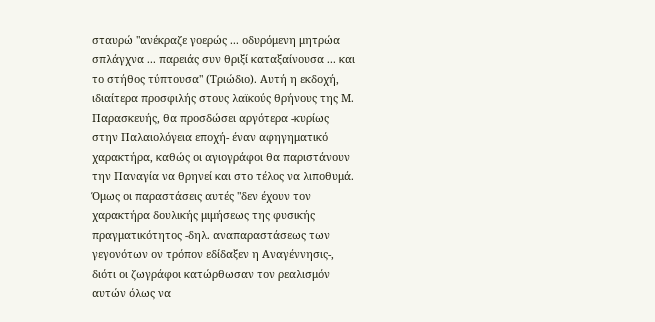σταυρώ "ανέκραζε γοερώς ... οδυρόμενη μητρώα σπλάγχνα ... παρειάς συν θριξί καταξαίνουσα ... και το στήθος τύπτουσα" (Τριώδιο). Αυτή η εκδοχή, ιδιαίτερα προσφιλής στους λαϊκούς θρήνους της Μ. Παρασκευής, θα προσδώσει αργότερα -κυρίως στην Παλαιολόγεια εποχή- έναν αφηγηματικό χαρακτήρα, καθώς οι αγιογράφοι θα παριστάνουν την Παναγία να θρηνεί και στο τέλος να λιποθυμά.
Όμως οι παραστάσεις αυτές "δεν έχουν τον χαρακτήρα δουλικής μιμήσεως της φυσικής πραγματικότητος -δηλ. αναπαραστάσεως των γεγονότων ον τρόπον εδίδαξεν η Αναγέννησις-, διότι οι ζωγράφοι κατώρθωσαν τον ρεαλισμόν αυτών όλως να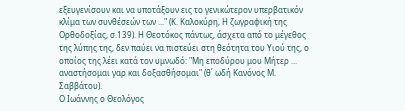εξευγενίσουν και να υποτάξουν εις το γενικώτερον υπερβατικόν κλίμα των συνθέσεών των ..." (Κ. Καλοκύρη, Η ζωγραφική της Ορθοδοξίας, σ.139). Η Θεοτόκος πάντως, άσχετα από το μέγεθος της λύπης της, δεν παύει να πιστεύει στη θεότητα του Υιού της, ο οποίος της λέει κατά τον υμνωδό: "Μη εποδύρου μου Μήτερ ... αναστήσομαι γαρ και δοξασθήσομαι" (θ΄ ωδή Κανόνος Μ. Σαββάτου).
Ο Ιωάννης ο Θεολόγος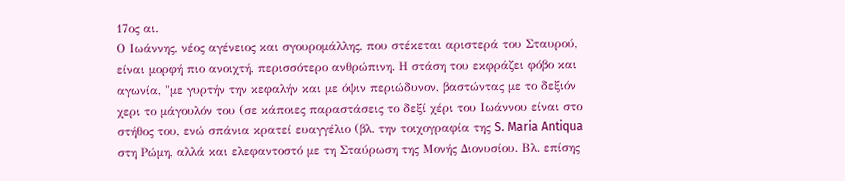17ος αι.
Ο Ιωάννης, νέος αγένειος και σγουρομάλλης, που στέκεται αριστερά του Σταυρού, είναι μορφή πιο ανοιχτή, περισσότερο ανθρώπινη. Η στάση του εκφράζει φόβο και αγωνία, "με γυρτήν την κεφαλήν και με όψιν περιώδυνον, βαστώντας με το δεξιόν χερι το μάγουλόν του (σε κάποιες παραστάσεις το δεξί χέρι του Ιωάννου είναι στο στήθος του, ενώ σπάνια κρατεί ευαγγέλιο (βλ. την τοιχογραφία της S. Maria Antiqua στη Ρώμη, αλλά και ελεφαντοστό με τη Σταύρωση της Μονής Διονυσίου. Βλ. επίσης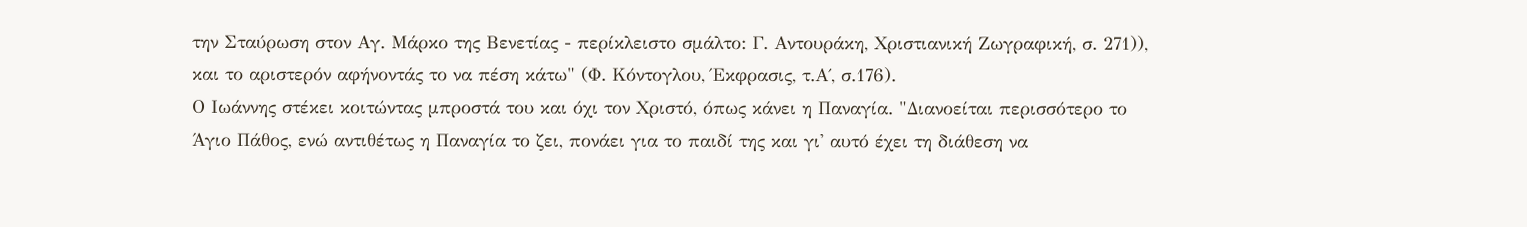την Σταύρωση στον Αγ. Μάρκο της Βενετίας - περίκλειστο σμάλτο: Γ. Αντουράκη, Χριστιανική Ζωγραφική, σ. 271)), και το αριστερόν αφήνοντάς το να πέση κάτω" (Φ. Κόντογλου, Έκφρασις, τ.Α΄, σ.176).
Ο Ιωάννης στέκει κοιτώντας μπροστά του και όχι τον Χριστό, όπως κάνει η Παναγία. "Διανοείται περισσότερο το Άγιο Πάθος, ενώ αντιθέτως η Παναγία το ζει, πονάει για το παιδί της και γι' αυτό έχει τη διάθεση να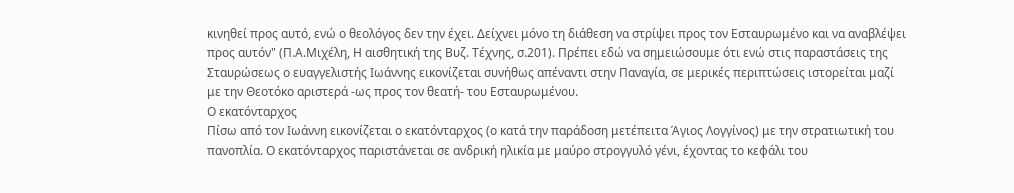κινηθεί προς αυτό, ενώ ο θεολόγος δεν την έχει. Δείχνει μόνο τη διάθεση να στρίψει προς τον Εσταυρωμένο και να αναβλέψει προς αυτόν" (Π.Α.Μιχέλη, Η αισθητική της Βυζ. Τέχνης, σ.201). Πρέπει εδώ να σημειώσουμε ότι ενώ στις παραστάσεις της Σταυρώσεως ο ευαγγελιστής Ιωάννης εικονίζεται συνήθως απέναντι στην Παναγία, σε μερικές περιπτώσεις ιστορείται μαζί με την Θεοτόκο αριστερά -ως προς τον θεατή- του Εσταυρωμένου.
Ο εκατόνταρχος
Πίσω από τον Ιωάννη εικονίζεται ο εκατόνταρχος (ο κατά την παράδοση μετέπειτα Άγιος Λογγίνος) με την στρατιωτική του πανοπλία. Ο εκατόνταρχος παριστάνεται σε ανδρική ηλικία με μαύρο στρογγυλό γένι, έχοντας το κεφάλι του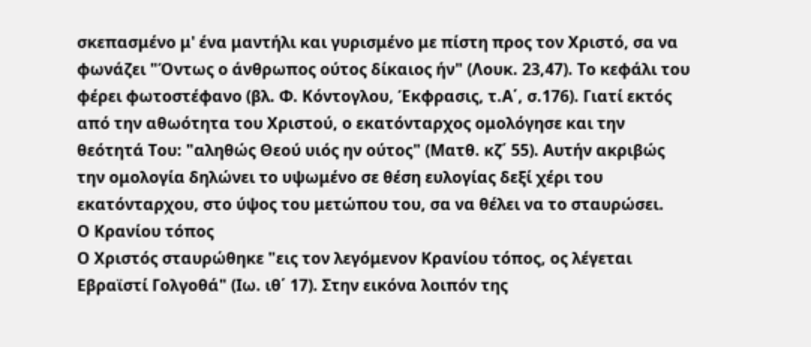σκεπασμένο μ' ένα μαντήλι και γυρισμένο με πίστη προς τον Χριστό, σα να φωνάζει "Όντως ο άνθρωπος ούτος δίκαιος ήν" (Λουκ. 23,47). Το κεφάλι του φέρει φωτοστέφανο (βλ. Φ. Κόντογλου, Έκφρασις, τ.Α΄, σ.176). Γιατί εκτός από την αθωότητα του Χριστού, ο εκατόνταρχος ομολόγησε και την θεότητά Του: "αληθώς Θεού υιός ην ούτος" (Ματθ. κζ΄ 55). Αυτήν ακριβώς την ομολογία δηλώνει το υψωμένο σε θέση ευλογίας δεξί χέρι του εκατόνταρχου, στο ύψος του μετώπου του, σα να θέλει να το σταυρώσει.
Ο Κρανίου τόπος
Ο Χριστός σταυρώθηκε "εις τον λεγόμενον Κρανίου τόπος, ος λέγεται Εβραϊστί Γολγοθά" (Ιω. ιθ΄ 17). Στην εικόνα λοιπόν της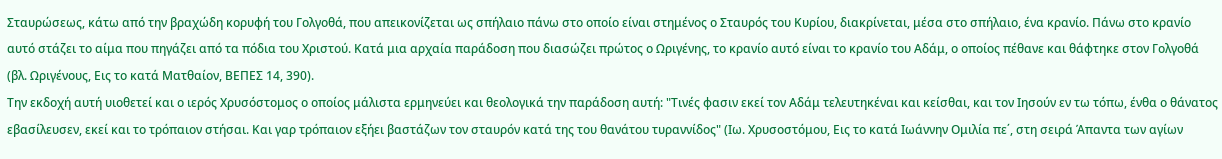Σταυρώσεως, κάτω από την βραχώδη κορυφή του Γολγοθά, που απεικονίζεται ως σπήλαιο πάνω στο οποίο είναι στημένος ο Σταυρός του Κυρίου, διακρίνεται, μέσα στο σπήλαιο, ένα κρανίο. Πάνω στο κρανίο αυτό στάζει το αίμα που πηγάζει από τα πόδια του Χριστού. Κατά μια αρχαία παράδοση που διασώζει πρώτος ο Ωριγένης, το κρανίο αυτό είναι το κρανίο του Αδάμ, ο οποίος πέθανε και θάφτηκε στον Γολγοθά (βλ. Ωριγένους, Εις το κατά Ματθαίον, ΒΕΠΕΣ 14, 390).
Την εκδοχή αυτή υιοθετεί και ο ιερός Χρυσόστομος ο οποίος μάλιστα ερμηνεύει και θεολογικά την παράδοση αυτή: "Τινές φασιν εκεί τον Αδάμ τελευτηκέναι και κείσθαι, και τον Ιησούν εν τω τόπω, ένθα ο θάνατος εβασίλευσεν, εκεί και το τρόπαιον στήσαι. Και γαρ τρόπαιον εξήει βαστάζων τον σταυρόν κατά της του θανάτου τυραννίδος" (Ιω. Χρυσοστόμου, Εις το κατά Ιωάννην Ομιλία πε΄, στη σειρά Άπαντα των αγίων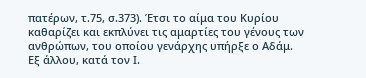πατέρων, τ.75, σ.373). Έτσι το αίμα του Κυρίου καθαρίζει και εκπλύνει τις αμαρτίες του γένους των ανθρώπων, του οποίου γενάρχης υπήρξε ο Αδάμ.
Εξ άλλου, κατά τον Ι.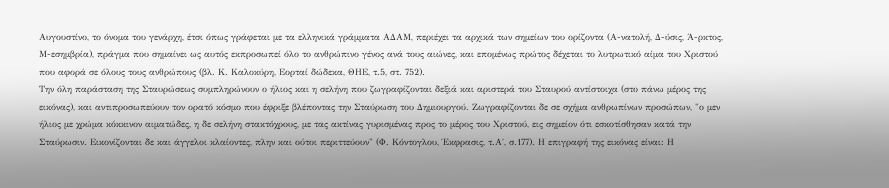Αυγουστίνο, το όνομα του γενάρχη, έτσι όπως γράφεται με τα ελληνικά γράμματα ΑΔΑΜ, περιέχει τα αρχικά των σημείων του ορίζοντα (Α-νατολή, Δ-ύσις, Ά-ρκτος, Μ-εσημβρία), πράγμα που σημαίνει ως αυτός εκπροσωπεί όλο το ανθρώπινο γένος ανά τους αιώνες, και επομένως πρώτος δέχεται το λυτρωτικό αίμα του Χριστού που αφορά σε όλους τους ανθρώπους (βλ. Κ. Καλοκύρη, Εορταί δώδεκα, ΘΗΕ, τ.5, στ. 752).
Την όλη παράσταση της Σταυρώσεως συμπληρώνουν ο ήλιος και η σελήνη που ζωγραφίζονται δεξιά και αριστερά του Σταυρού αντίστοιχα (στο πάνω μέρος της εικόνας), και αντιπροσωπεύουν τον ορατό κόσμο που έφριξε βλέποντας την Σταύρωση του Δημιουργού. Ζωγραφίζονται δε σε σχήμα ανθρωπίνων προσώπων, "ο μεν ήλιος με χρώμα κόκκινον αιματώδες, η δε σελήνη στακτόχρους, με τας ακτίνας γυρισμένας προς το μέρος του Χριστού, εις σημείον ότι εσκοτίσθησαν κατά την Σταύρωσιν. Εικονίζονται δε και άγγελοι κλαίοντες, πλην και ούτοι περιττεύουν" (Φ. Κόντογλου, Έκφρασις, τ.Α΄, σ.177). Η επιγραφή της εικόνας είναι: Η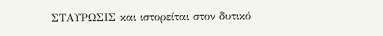ΣΤΑΥΡΩΣΙΣ και ιστορείται στον δυτικό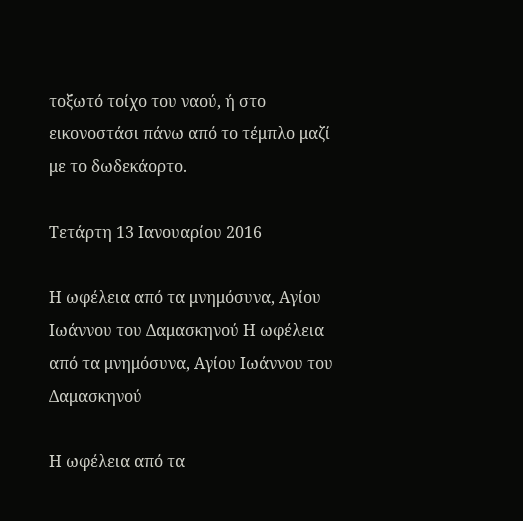τοξωτό τοίχο του ναού, ή στο εικονοστάσι πάνω από το τέμπλο μαζί με το δωδεκάορτο.

Τετάρτη 13 Ιανουαρίου 2016

Η ωφέλεια από τα μνημόσυνα, Αγίου Ιωάννου του Δαμασκηνού Η ωφέλεια από τα μνημόσυνα, Αγίου Ιωάννου του Δαμασκηνού

Η ωφέλεια από τα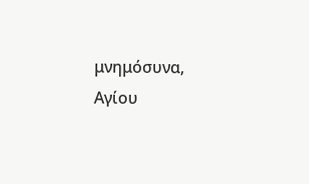μνημόσυνα, Αγίου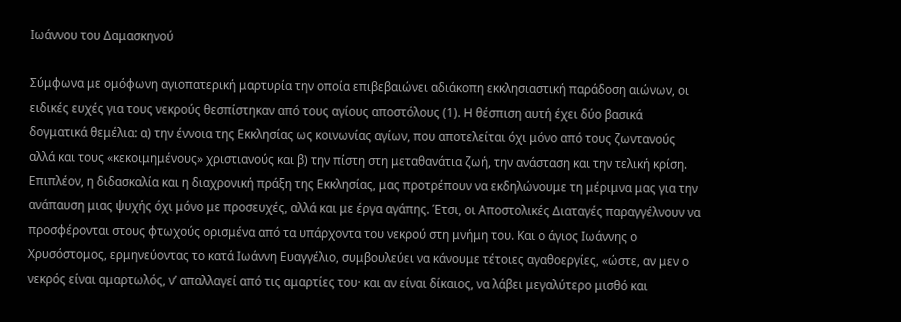Ιωάννου του Δαμασκηνού

Σύμφωνα με ομόφωνη αγιοπατερική μαρτυρία την οποία επιβεβαιώνει αδιάκοπη εκκλησιαστική παράδοση αιώνων, οι ειδικές ευχές για τους νεκρούς θεσπίστηκαν από τους αγίους αποστόλους (1). H θέσπιση αυτή έχει δύο βασικά δογματικά θεμέλια: α) την έννοια της Εκκλησίας ως κοινωνίας αγίων, που αποτελείται όχι μόνο από τους ζωντανούς αλλά και τους «κεκοιμημένους» χριστιανούς και β) την πίστη στη μεταθανάτια ζωή, την ανάσταση και την τελική κρίση.
Επιπλέoν, η διδασκαλία και η διαχρονική πράξη της Εκκλησίας, μας προτρέπουν να εκδηλώνουμε τη μέριμνα μας για την ανάπαυση μιας ψυχής όχι μόνο με προσευχές, αλλά και με έργα αγάπης. Έτσι, οι Αποστολικές Διαταγές παραγγέλνουν να προσφέρονται στους φτωχούς ορισμένα από τα υπάρχοντα του νεκρού στη μνήμη του. Και ο άγιος Ιωάννης ο Χρυσόστομος, ερμηνεύοντας το κατά Ιωάννη Ευαγγέλιο, συμβουλεύει να κάνουμε τέτοιες αγαθοεργίες, «ώστε, αν μεν ο νεκρός είναι αμαρτωλός, ν’ απαλλαγεί από τις αμαρτίες του· και αν είναι δίκαιος, να λάβει μεγαλύτερο μισθό και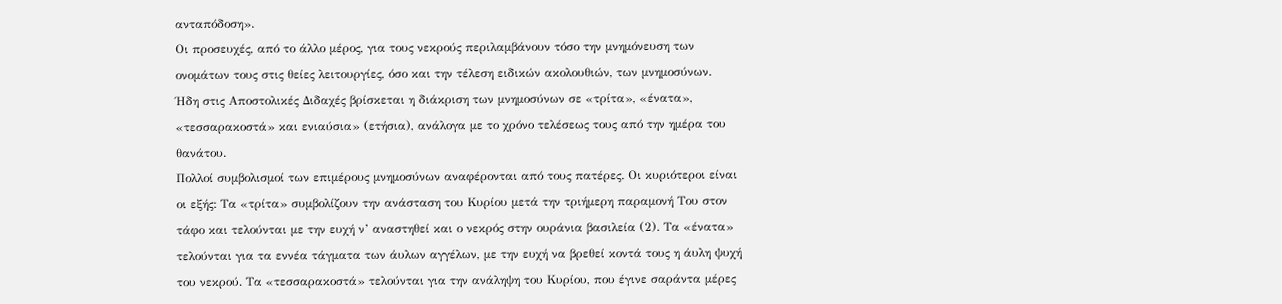ανταπόδοση».
Οι προσευχές, από το άλλο μέρος, για τους νεκρούς περιλαμβάνουν τόσο την μνημόνευση των ονομάτων τους στις θείες λειτουργίες, όσο και την τέλεση ειδικών ακολουθιών, των μνημοσύνων.
Ήδη στις Αποστολικές Διδαχές βρίσκεται η διάκριση των μνημοσύνων σε «τρίτα», «ένατα», «τεσσαρακοστά» και ενιαύσια» (ετήσια), ανάλογα με το χρόνο τελέσεως τους από την ημέρα του θανάτου.
Πολλοί συμβολισμοί των επιμέρους μνημοσύνων αναφέρονται από τους πατέρες. Οι κυριότεροι είναι οι εξής: Τα «τρίτα» συμβολίζουν την ανάσταση του Κυρίου μετά την τριήμερη παραμονή Του στον τάφο και τελούνται με την ευχή ν’ αναστηθεί και ο νεκρός στην ουράνια βασιλεία (2). Τα «ένατα» τελούνται για τα εννέα τάγματα των άυλων αγγέλων, με την ευχή να βρεθεί κοντά τους η άυλη ψυχή του νεκρού. Τα «τεσσαρακοστά» τελούνται για την ανάληψη του Κυρίου, που έγινε σαράντα μέρες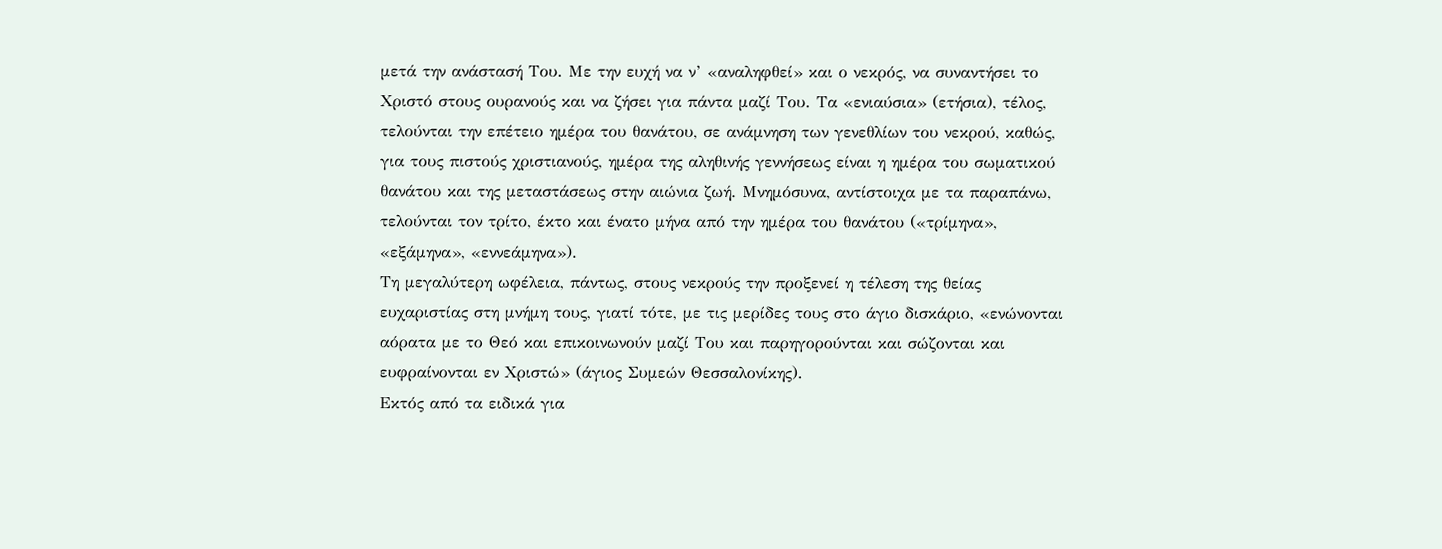μετά την ανάστασή Του. Με την ευχή να ν’ «αναληφθεί» και ο νεκρός, να συναντήσει το Χριστό στους ουρανούς και να ζήσει για πάντα μαζί Του. Τα «ενιαύσια» (ετήσια), τέλος, τελούνται την επέτειο ημέρα του θανάτου, σε ανάμνηση των γενεθλίων του νεκρού, καθώς, για τους πιστούς χριστιανούς, ημέρα της αληθινής γεννήσεως είναι η ημέρα του σωματικού θανάτου και της μεταστάσεως στην αιώνια ζωή. Μνημόσυνα, αντίστοιχα με τα παραπάνω, τελούνται τον τρίτο, έκτο και ένατο μήνα από την ημέρα του θανάτου («τρίμηνα», «εξάμηνα», «εννεάμηνα»).
Τη μεγαλύτερη ωφέλεια, πάντως, στους νεκρούς την προξενεί η τέλεση της θείας ευχαριστίας στη μνήμη τους, γιατί τότε, με τις μερίδες τους στο άγιο δισκάριο, «ενώνονται αόρατα με το Θεό και επικοινωνούν μαζί Του και παρηγορούνται και σώζονται και ευφραίνονται εν Χριστώ» (άγιος Συμεών Θεσσαλονίκης).
Εκτός από τα ειδικά για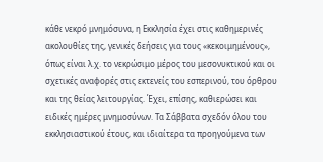κάθε νεκρό μνημόσυνα, η Εκκλησία έχει στις καθημερινές ακολουθίες της, γενικές δεήσεις για τους «κεκοιμημένους», όπως είναι λ.χ. το νεκρώσιμο μέρος του μεσονυκτικού και οι σχετικές αναφορές στις εκτενείς του εσπερινού, του όρθρου και της θείας λειτουργίας. Έχει, επίσης, καθιερώσει και ειδικές ημέρες μνημοσύνων. Τα Σάββατα σχεδόν όλου του εκκλησιαστικού έτους, και ιδιαίτερα τα προηγούμενα των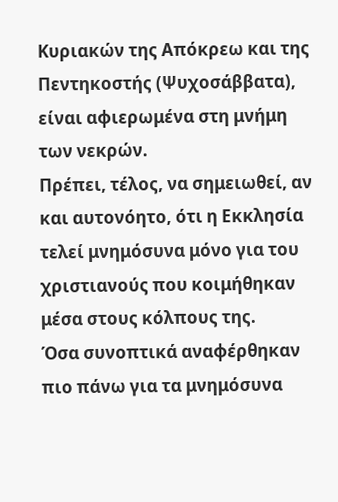Κυριακών της Απόκρεω και της Πεντηκοστής (Ψυχοσάββατα), είναι αφιερωμένα στη μνήμη των νεκρών.
Πρέπει, τέλος, να σημειωθεί, αν και αυτονόητο, ότι η Εκκλησία τελεί μνημόσυνα μόνο για του χριστιανούς που κοιμήθηκαν μέσα στους κόλπους της.
Όσα συνοπτικά αναφέρθηκαν πιο πάνω για τα μνημόσυνα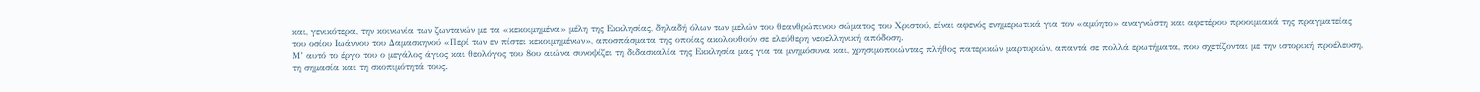και, γενικότερα, την κοινωνία των ζωντανών με τα «κεκοιμημένα» μέλη της Εκκλησίας, δηλαδή όλων των μελών του θεανθρώπινου σώματος του Χριστού, είναι αφενός ενημερωτικά για τον «αμύητο» αναγνώστη και αφετέρου προοιμιακά της πραγματείας του οσίου Ιωάννου του Δαμασκηνού «Περί των εν πίστει κεκοιμημένων», αποσπάσματα της οποίας ακολουθούν σε ελεύθερη νεοελληνική απόδοση.
Μ’ αυτό το έργο του ο μεγάλος άγιος και θεολόγος του 8ου αιώνα συνοψίζει τη διδασκαλία της Εκκλησία μας για τα μνημόσυνα και, χρησιμοποιώντας πλήθος πατερικών μαρτυριών, απαντά σε πολλά ερωτήματα, που σχετίζονται με την ιστορική προέλευση, τη σημασία και τη σκοπιμότητά τους.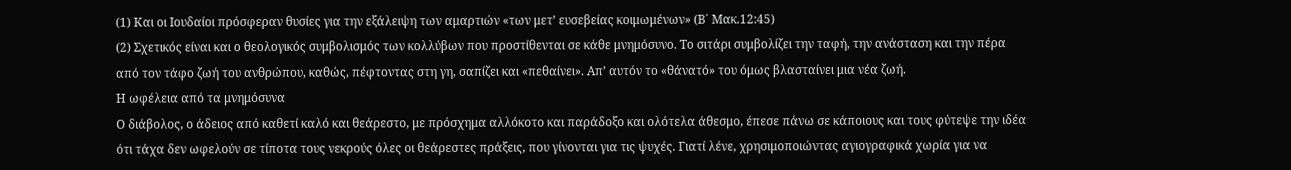(1) Και οι Ιουδαίοι πρόσφεραν θυσίες για την εξάλειψη των αμαρτιών «των μετ’ ευσεβείας κοιμωμένων» (Β΄ Μακ.12:45)
(2) Σχετικός είναι και ο θεολογικός συμβολισμός των κολλύβων που προστίθενται σε κάθε μνημόσυνο. Το σιτάρι συμβολίζει την ταφή, την ανάσταση και την πέρα από τον τάφο ζωή του ανθρώπου, καθώς, πέφτοντας στη γη, σαπίζει και «πεθαίνει». Απ’ αυτόν το «θάνατό» του όμως βλασταίνει μια νέα ζωή.
Η ωφέλεια από τα μνημόσυνα
Ο διάβολος, ο άδειος από καθετί καλό και θεάρεστο, με πρόσχημα αλλόκοτο και παράδοξο και ολότελα άθεσμο, έπεσε πάνω σε κάποιους και τους φύτεψε την ιδέα ότι τάχα δεν ωφελούν σε τίποτα τους νεκρούς όλες οι θεάρεστες πράξεις, που γίνονται για τις ψυχές. Γιατί λένε, χρησιμοποιώντας αγιογραφικά χωρία για να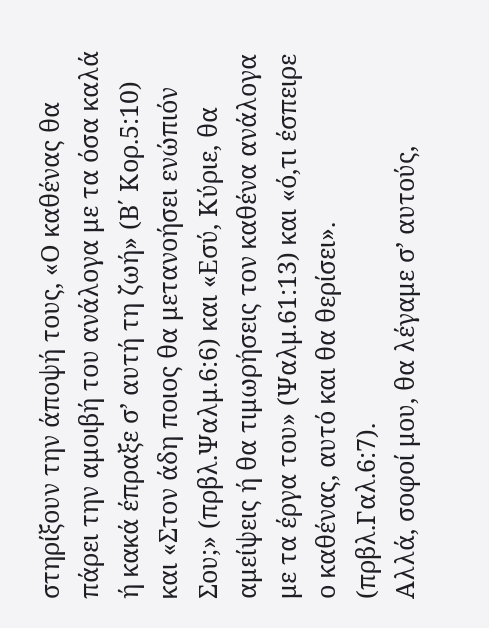στηρίξουν την άποψή τους, «Ο καθένας θα πάρει την αμοιβή του ανάλογα με τα όσα καλά ή κακά έπραξε σ’ αυτή τη ζωή» (Β΄ Κορ.5:10) και «Στον άδη ποιος θα μετανοήσει ενώπιόν Σου;» (πρβλ.Ψαλμ.6:6) και «Εσύ, Κύριε, θα αμείψεις ή θα τιμωρήσεις τον καθένα ανάλογα με τα έργα του» (Ψαλμ.61:13) και «ό,τι έσπειρε ο καθένας, αυτό και θα θερίσει». (πρβλ.Γαλ.6:7).
Αλλά, σοφοί μου, θα λέγαμε σ’ αυτούς,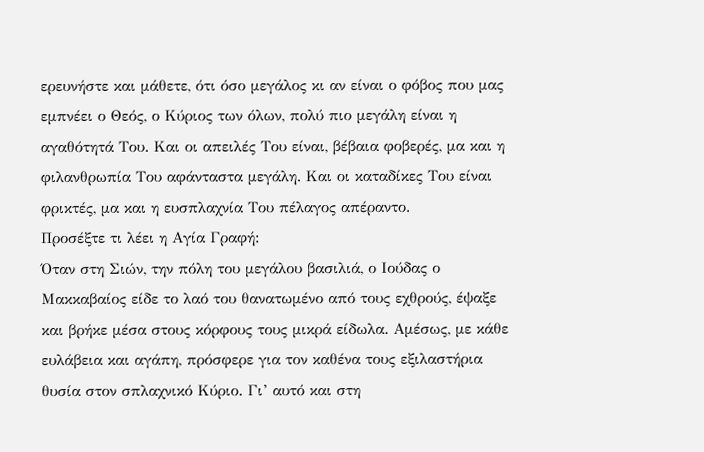ερευνήστε και μάθετε, ότι όσο μεγάλος κι αν είναι ο φόβος που μας εμπνέει ο Θεός, ο Κύριος των όλων, πολύ πιο μεγάλη είναι η αγαθότητά Του. Και οι απειλές Του είναι, βέβαια φοβερές, μα και η φιλανθρωπία Του αφάνταστα μεγάλη. Και οι καταδίκες Του είναι φρικτές, μα και η ευσπλαχνία Του πέλαγος απέραντο.
Προσέξτε τι λέει η Αγία Γραφή:
Όταν στη Σιών, την πόλη του μεγάλου βασιλιά, ο Ιούδας ο Μακκαβαίος είδε το λαό του θανατωμένο από τους εχθρούς, έψαξε και βρήκε μέσα στους κόρφους τους μικρά είδωλα. Αμέσως, με κάθε ευλάβεια και αγάπη, πρόσφερε για τον καθένα τους εξιλαστήρια θυσία στον σπλαχνικό Κύριο. Γι’ αυτό και στη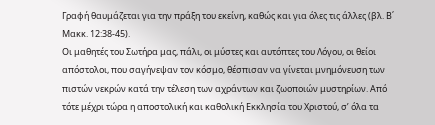Γραφή θαυμάζεται για την πράξη του εκείνη, καθώς και για όλες τις άλλες (βλ. Β΄ Μακκ. 12:38-45).
Οι μαθητές του Σωτήρα μας, πάλι, οι μύστες και αυτόπτες του Λόγου, οι θείοι απόστολοι, που σαγήνεψαν τον κόσμο, θέσπισαν να γίνεται μνημόνευση των πιστών νεκρών κατά την τέλεση των αχράντων και ζωοποιών μυστηρίων. Από τότε μέχρι τώρα η αποστολική και καθολική Εκκλησία του Χριστού, σ’ όλα τα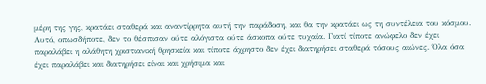μέρη της γης, κρατάει σταθερά και αναντίρρητα αυτή την παράδοση, και θα την κρατάει ως τη συντέλεια του κόσμου.
Αυτό, οπωσδήποτε, δεν το θέσπισαν ούτε αλόγιστα ούτε άσκοπα ούτε τυχαία. Γιατί τίποτε ανώφελο δεν έχει παραλάβει η αλάθητη χριστιανική θρησκεία και τίποτε άχρηστο δεν έχει διατηρήσει σταθερά τόσους αιώνες. Όλα όσα έχει παραλάβει και διατηρήσει είναι και χρήσιμα και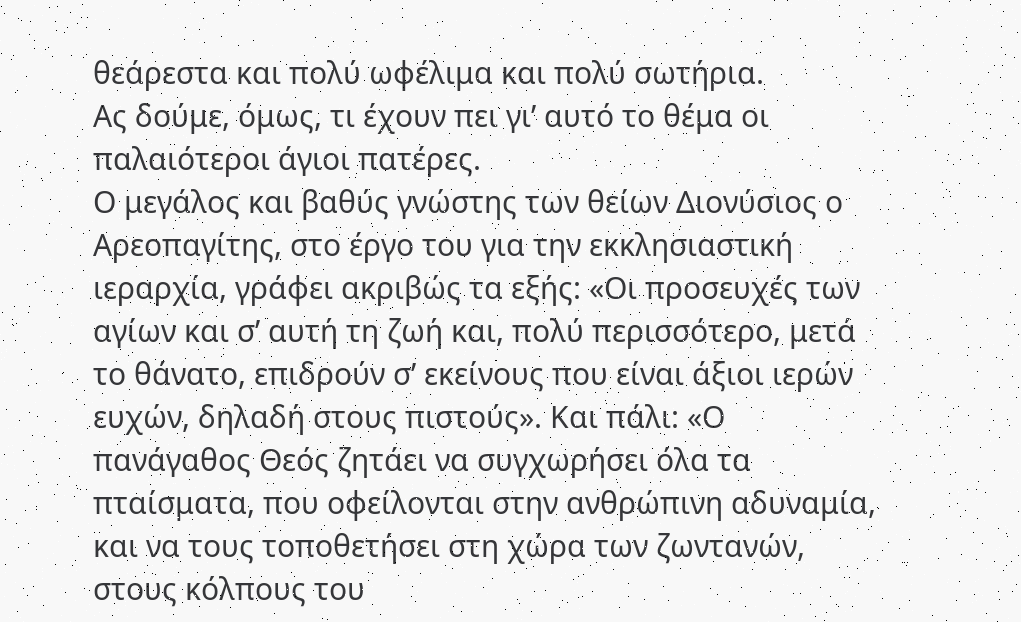θεάρεστα και πολύ ωφέλιμα και πολύ σωτήρια.
Ας δούμε, όμως, τι έχουν πει γι’ αυτό το θέμα οι παλαιότεροι άγιοι πατέρες.
Ο μεγάλος και βαθύς γνώστης των θείων Διονύσιος ο Αρεοπαγίτης, στο έργο του για την εκκλησιαστική ιεραρχία, γράφει ακριβώς τα εξής: «Οι προσευχές των αγίων και σ’ αυτή τη ζωή και, πολύ περισσότερο, μετά το θάνατο, επιδρούν σ’ εκείνους που είναι άξιοι ιερών ευχών, δηλαδή στους πιστούς». Και πάλι: «Ο πανάγαθος Θεός ζητάει να συγχωρήσει όλα τα πταίσματα, που οφείλονται στην ανθρώπινη αδυναμία, και να τους τοποθετήσει στη χώρα των ζωντανών, στους κόλπους του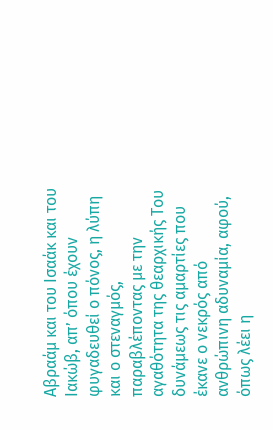Αβραάμ και του Ισαάκ και του Ιακώβ, απ’ όπου έχουν φυγαδευθεί ο πόνος, η λύπη και ο στεναγμός, παραβλέποντας με την αγαθότητα της θεαρχικής Του δυνάμεως τις αμαρτίες που έκανε ο νεκρός από ανθρώπινη αδυναμία, αφού, όπως λέει η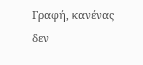Γραφή, κανένας δεν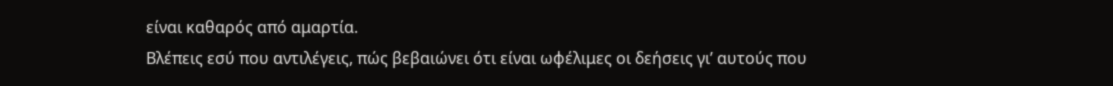είναι καθαρός από αμαρτία.
Βλέπεις εσύ που αντιλέγεις, πώς βεβαιώνει ότι είναι ωφέλιμες οι δεήσεις γι’ αυτούς που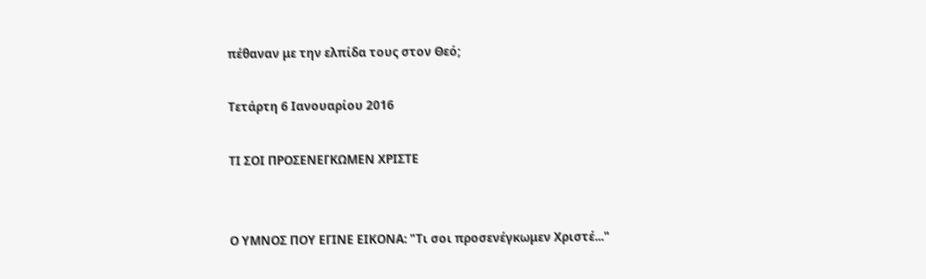πέθαναν με την ελπίδα τους στον Θεό;

Τετάρτη 6 Ιανουαρίου 2016

ΤΙ ΣΟΙ ΠΡΟΣΕΝΕΓΚΩΜΕΝ ΧΡΙΣΤΕ


Ο ΥΜΝΟΣ ΠΟΥ ΕΓΙΝΕ ΕΙΚΟΝΑ: "Τι σοι προσενέγκωμεν Χριστέ..."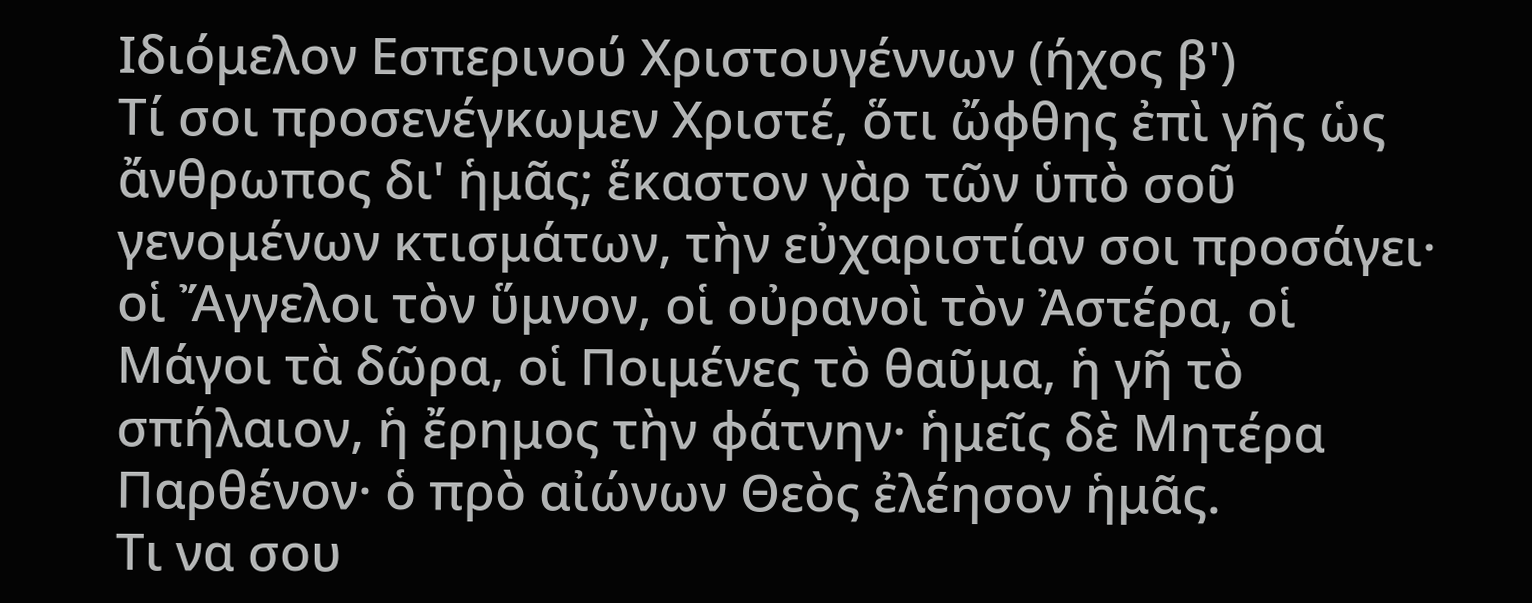Ιδιόμελον Εσπερινού Χριστουγέννων (ήχος β')
Τί σοι προσενέγκωμεν Χριστέ, ὅτι ὤφθης ἐπὶ γῆς ὡς ἄνθρωπος δι' ἡμᾶς; ἕκαστον γὰρ τῶν ὑπὸ σοῦ γενομένων κτισμάτων, τὴν εὐχαριστίαν σοι προσάγει· οἱ Ἄγγελοι τὸν ὕμνον, οἱ οὐρανοὶ τὸν Ἀστέρα, οἱ Μάγοι τὰ δῶρα, οἱ Ποιμένες τὸ θαῦμα, ἡ γῆ τὸ σπήλαιον, ἡ ἔρημος τὴν φάτνην· ἡμεῖς δὲ Μητέρα Παρθένον· ὁ πρὸ αἰώνων Θεὸς ἐλέησον ἡμᾶς.
Τι να σου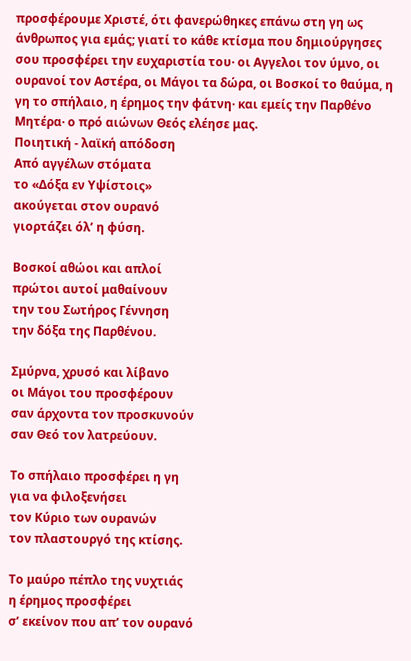προσφέρουμε Χριστέ, ότι φανερώθηκες επάνω στη γη ως άνθρωπος για εμάς; γιατί το κάθε κτίσμα που δημιούργησες σου προσφέρει την ευχαριστία του· οι Αγγελοι τον ύμνο, οι ουρανοί τον Αστέρα, οι Μάγοι τα δώρα, οι Βοσκοί το θαύμα, η γη το σπήλαιο, η έρημος την φάτνη· και εμείς την Παρθένο Μητέρα· ο πρό αιώνων Θεός ελέησε μας.
Ποιητική - λαϊκή απόδοση
Από αγγέλων στόματα
το «Δόξα εν Υψίστοις»
ακούγεται στον ουρανό
γιορτάζει όλ’ η φύση.

Βοσκοί αθώοι και απλοί
πρώτοι αυτοί μαθαίνουν
την του Σωτήρος Γέννηση
την δόξα της Παρθένου.

Σμύρνα, χρυσό και λίβανο
οι Μάγοι του προσφέρουν
σαν άρχοντα τον προσκυνούν
σαν Θεό τον λατρεύουν.

Το σπήλαιο προσφέρει η γη
για να φιλοξενήσει
τον Κύριο των ουρανών
τον πλαστουργό της κτίσης.

Το μαύρο πέπλο της νυχτιάς
η έρημος προσφέρει
σ’ εκείνον που απ’ τον ουρανό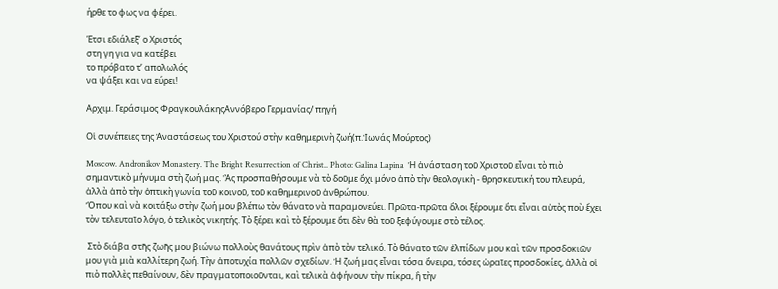ήρθε το φως να φέρει.

Έτσι εδιάλεξ’ ο Χριστός
στη γη για να κατέβει
το πρόβατο τ’ απολωλός
να ψάξει και να εύρει!

Αρχιμ. Γεράσιμος ΦραγκουλάκηςΑννόβερο Γερμανίας/ πηγή

Οἱ συνέπειες της Ἀναστάσεως του Χριστού στὴν καθημερινὴ ζωή(π.Ἰωνάς Μούρτος)

Moscow. Andronikov Monastery. The Bright Resurrection of Christ.. Photo: Galina Lapina  Ἡ ἀνάσταση τοῦ Χριστοῦ εἶναι τὸ πιὸ σημαντικὸ μήνυμα στὴ ζωή μας. Ἂς προσπαθήσουμε νὰ τὸ δοῦμε ὄχι μόνο ἀπὸ τὴν θεολογικὴ - θρησκευτική του πλευρά, ἀλλὰ ἀπὸ τὴν ὀπτικὴ γωνία τοῦ κοινοῦ, τοῦ καθημερινοῦ ἀνθρώπου.
Ὅπου καὶ νὰ κοιτάξω στὴν ζωή μου βλέπω τὸν θάνατο νὰ παραμονεύει. Πρῶτα-πρῶτα ὅλοι ξέρουμε ὅτι εἶναι αὐτὸς ποὺ ἔχει τὸν τελευταῖο λόγο, ὁ τελικὸς νικητής. Τὸ ξέρει καὶ τὸ ξέρουμε ὅτι δὲν θὰ τοῦ ξεφύγουμε στὸ τέλος.

 Στὸ διάβα στῆς ζωῆς μου βιώνω πολλοὺς θανάτους πρὶν ἀπὸ τὸν τελικό. Τὸ θάνατο τῶν ἐλπίδων μου καὶ τῶν προσδοκιῶν μου γιὰ μιὰ καλλίτερη ζωή. Τὴν ἀποτυχία πολλῶν σχεδίων. Ἡ ζωή μας εἶναι τόσα ὄνειρα, τόσες ὡραῖες προσδοκίες, ἀλλὰ οἱ πιὸ πολλὲς πεθαίνουν, δὲν πραγματοποιοῦνται, καὶ τελικὰ ἀφήνουν τὴν πίκρα, ἢ τὴν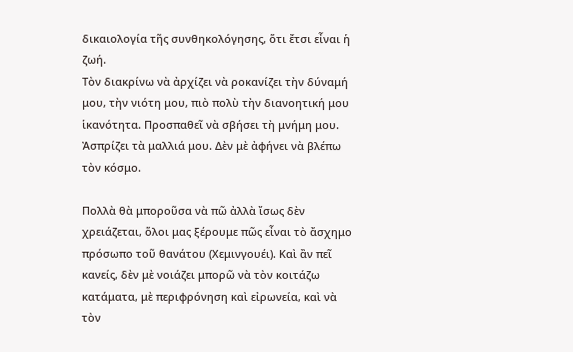δικαιολογία τῆς συνθηκολόγησης, ὅτι ἔτσι εἶναι ἡ ζωή.
Τὸν διακρίνω νὰ ἀρχίζει νὰ ροκανίζει τὴν δύναμή μου, τὴν νιότη μου, πιὸ πολὺ τὴν διανοητική μου ἱκανότητα. Προσπαθεῖ νὰ σβήσει τὴ μνήμη μου. Ἀσπρίζει τὰ μαλλιά μου. Δὲν μὲ ἀφήνει νὰ βλέπω τὸν κόσμο.

Πολλὰ θὰ μποροῦσα νὰ πῶ ἀλλὰ ἴσως δὲν χρειάζεται, ὅλοι μας ξέρουμε πῶς εἶναι τὸ ἄσχημο πρόσωπο τοῦ θανάτου (Χεμινγουέι). Καὶ ἂν πεῖ κανείς, δὲν μὲ νοιάζει μπορῶ νὰ τὸν κοιτάζω κατάματα, μὲ περιφρόνηση καὶ εἰρωνεία, καὶ νὰ τὸν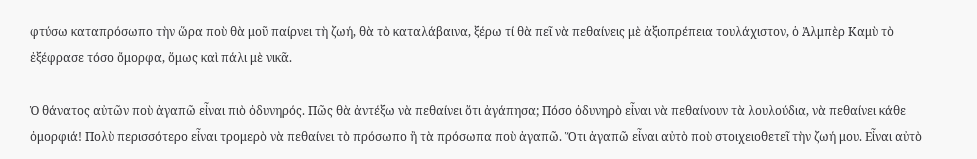φτύσω καταπρόσωπο τὴν ὥρα ποὺ θὰ μοῦ παίρνει τὴ ζωή, θὰ τὸ καταλάβαινα, ξέρω τί θὰ πεῖ νὰ πεθαίνεις μὲ ἀξιοπρέπεια τουλάχιστον, ὁ Ἀλμπὲρ Καμὺ τὸ ἐξέφρασε τόσο ὄμορφα, ὅμως καὶ πάλι μὲ νικᾶ.

Ὁ θάνατος αὐτῶν ποὺ ἀγαπῶ εἶναι πιὸ ὀδυνηρός. Πῶς θὰ ἀντέξω νὰ πεθαίνει ὅτι ἀγάπησα; Πόσο ὀδυνηρὸ εἶναι νὰ πεθαίνουν τὰ λουλούδια, νὰ πεθαίνει κάθε ὀμορφιά! Πολὺ περισσότερο εἶναι τρομερὸ νὰ πεθαίνει τὸ πρόσωπο ἢ τὰ πρόσωπα ποὺ ἀγαπῶ. Ὅτι ἀγαπῶ εἶναι αὐτὸ ποὺ στοιχειοθετεῖ τὴν ζωή μου. Εἶναι αὐτὸ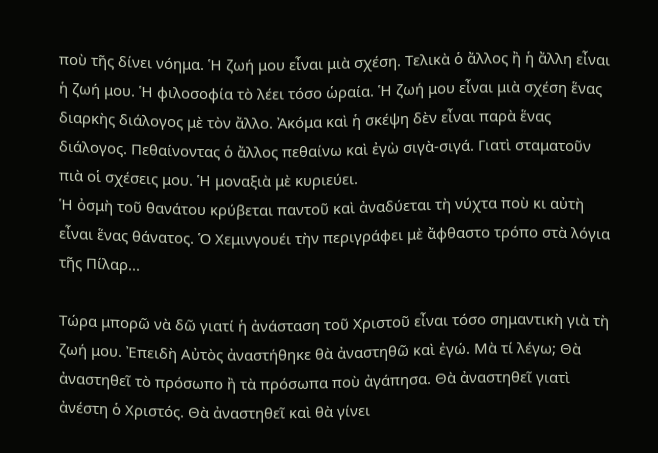ποὺ τῆς δίνει νόημα. Ἡ ζωή μου εἶναι μιὰ σχέση. Τελικὰ ὁ ἄλλος ἢ ἡ ἄλλη εἶναι ἡ ζωή μου. Ἡ φιλοσοφία τὸ λέει τόσο ὡραία. Ἡ ζωή μου εἶναι μιὰ σχέση ἕνας διαρκὴς διάλογος μὲ τὸν ἄλλο. Ἀκόμα καὶ ἡ σκέψη δὲν εἶναι παρὰ ἕνας διάλογος. Πεθαίνοντας ὁ ἄλλος πεθαίνω καὶ ἐγὼ σιγὰ-σιγά. Γιατὶ σταματοῦν πιὰ οἱ σχέσεις μου. Ἡ μοναξιὰ μὲ κυριεύει.
Ἡ ὀσμὴ τοῦ θανάτου κρύβεται παντοῦ καὶ ἀναδύεται τὴ νύχτα ποὺ κι αὐτὴ εἶναι ἕνας θάνατος. Ὁ Χεμινγουέι τὴν περιγράφει μὲ ἄφθαστο τρόπο στὰ λόγια τῆς Πίλαρ...

Τώρα μπορῶ νὰ δῶ γιατί ἡ ἀνάσταση τοῦ Χριστοῦ εἶναι τόσο σημαντικὴ γιὰ τὴ ζωή μου. Ἐπειδὴ Αὐτὸς ἀναστήθηκε θὰ ἀναστηθῶ καὶ ἐγώ. Μὰ τί λέγω; Θὰ ἀναστηθεῖ τὸ πρόσωπο ἢ τὰ πρόσωπα ποὺ ἀγάπησα. Θὰ ἀναστηθεῖ γιατὶ ἀνέστη ὁ Χριστός. Θὰ ἀναστηθεῖ καὶ θὰ γίνει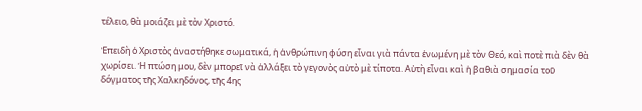τέλειο, θὰ μοιάζει μὲ τὸν Χριστό.

Ἐπειδὴ ὁ Χριστὸς ἀναστήθηκε σωματικά, ἡ ἀνθρώπινη φύση εἶναι γιὰ πάντα ἑνωμένη μὲ τὸν Θεό, καὶ ποτὲ πιὰ δὲν θὰ χωρίσει. Ἡ πτώση μου, δὲν μπορεῖ νὰ ἀλλάξει τὸ γεγονὸς αὐτὸ μὲ τίποτα. Αὐτὴ εἶναι καὶ ἡ βαθιὰ σημασία τοῦ δόγματος τῆς Χαλκηδόνος, τῆς 4ης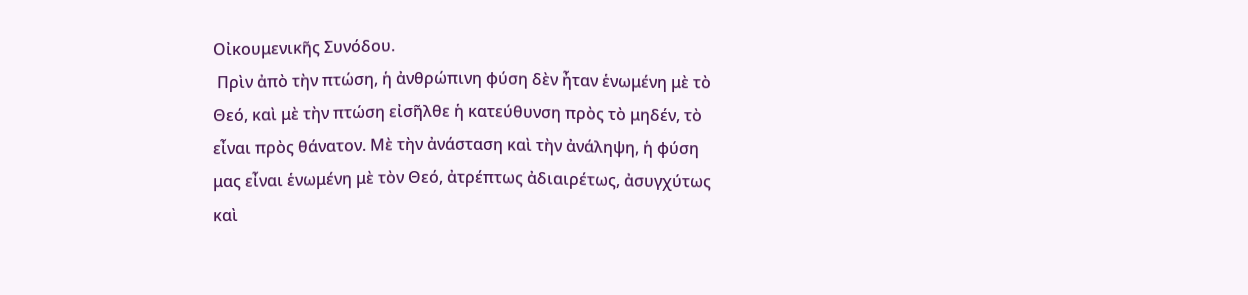Οἰκουμενικῆς Συνόδου.
 Πρὶν ἀπὸ τὴν πτώση, ἡ ἀνθρώπινη φύση δὲν ἦταν ἑνωμένη μὲ τὸ Θεό, καὶ μὲ τὴν πτώση εἰσῆλθε ἡ κατεύθυνση πρὸς τὸ μηδέν, τὸ εἶναι πρὸς θάνατον. Μὲ τὴν ἀνάσταση καὶ τὴν ἀνάληψη, ἡ φύση μας εἶναι ἑνωμένη μὲ τὸν Θεό, ἀτρέπτως ἀδιαιρέτως, ἀσυγχύτως καὶ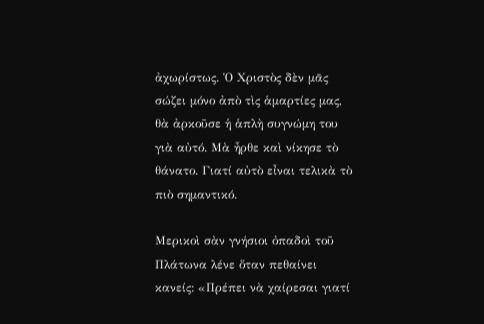ἀχωρίστως. Ὁ Χριστὸς δὲν μᾶς σώζει μόνο ἀπὸ τὶς ἁμαρτίες μας, θὰ ἀρκοῦσε ἡ ἁπλὴ συγνώμη του γιὰ αὐτό. Μὰ ἦρθε καὶ νίκησε τὸ θάνατο. Γιατί αὐτὸ εἶναι τελικὰ τὸ πιὸ σημαντικό.

Μερικοὶ σὰν γνήσιοι ὀπαδοὶ τοῦ Πλάτωνα λένε ὅταν πεθαίνει κανείς: «Πρέπει νὰ χαίρεσαι γιατί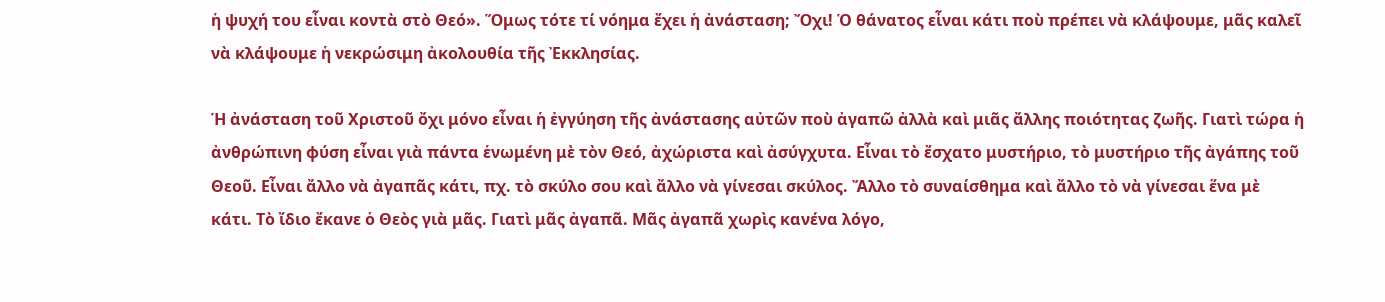ἡ ψυχή του εἶναι κοντὰ στὸ Θεό». Ὅμως τότε τί νόημα ἔχει ἡ ἀνάσταση; Ὄχι! Ὁ θάνατος εἶναι κάτι ποὺ πρέπει νὰ κλάψουμε, μᾶς καλεῖ νὰ κλάψουμε ἡ νεκρώσιμη ἀκολουθία τῆς Ἐκκλησίας.

Ἡ ἀνάσταση τοῦ Χριστοῦ ὄχι μόνο εἶναι ἡ ἐγγύηση τῆς ἀνάστασης αὐτῶν ποὺ ἀγαπῶ ἀλλὰ καὶ μιᾶς ἄλλης ποιότητας ζωῆς. Γιατὶ τώρα ἡ ἀνθρώπινη φύση εἶναι γιὰ πάντα ἑνωμένη μὲ τὸν Θεό, ἀχώριστα καὶ ἀσύγχυτα. Εἶναι τὸ ἔσχατο μυστήριο, τὸ μυστήριο τῆς ἀγάπης τοῦ Θεοῦ. Εἶναι ἄλλο νὰ ἀγαπᾶς κάτι, πχ. τὸ σκύλο σου καὶ ἄλλο νὰ γίνεσαι σκύλος. Ἄλλο τὸ συναίσθημα καὶ ἄλλο τὸ νὰ γίνεσαι ἕνα μὲ κάτι. Τὸ ἴδιο ἔκανε ὁ Θεὸς γιὰ μᾶς. Γιατὶ μᾶς ἀγαπᾶ. Μᾶς ἀγαπᾶ χωρὶς κανένα λόγο,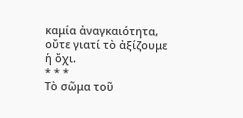καμία ἀναγκαιότητα, οὔτε γιατί τὸ ἀξίζουμε ἡ ὄχι.
* * *
Τὸ σῶμα τοῦ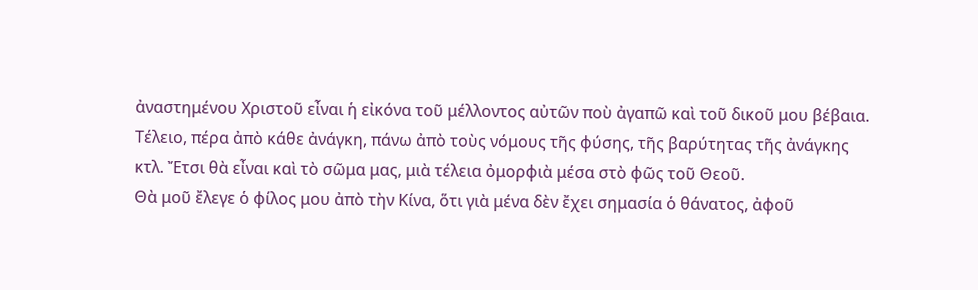ἀναστημένου Χριστοῦ εἶναι ἡ εἰκόνα τοῦ μέλλοντος αὐτῶν ποὺ ἀγαπῶ καὶ τοῦ δικοῦ μου βέβαια. Τέλειο, πέρα ἀπὸ κάθε ἀνάγκη, πάνω ἀπὸ τοὺς νόμους τῆς φύσης, τῆς βαρύτητας τῆς ἀνάγκης κτλ. Ἔτσι θὰ εἶναι καὶ τὸ σῶμα μας, μιὰ τέλεια ὀμορφιὰ μέσα στὸ φῶς τοῦ Θεοῦ.
Θὰ μοῦ ἔλεγε ὁ φίλος μου ἀπὸ τὴν Κίνα, ὅτι γιὰ μένα δὲν ἔχει σημασία ὁ θάνατος, ἀφοῦ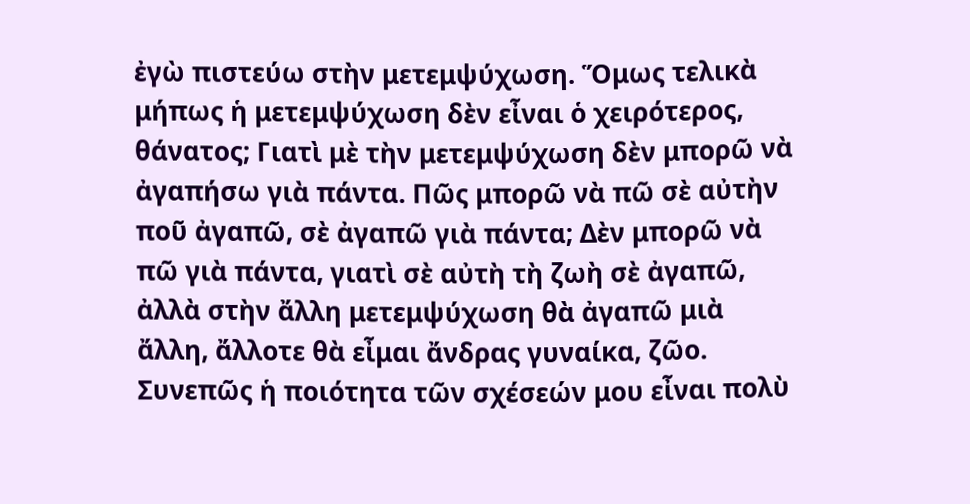ἐγὼ πιστεύω στὴν μετεμψύχωση. Ὅμως τελικὰ μήπως ἡ μετεμψύχωση δὲν εἶναι ὁ χειρότερος, θάνατος; Γιατὶ μὲ τὴν μετεμψύχωση δὲν μπορῶ νὰ ἀγαπήσω γιὰ πάντα. Πῶς μπορῶ νὰ πῶ σὲ αὐτὴν ποῦ ἀγαπῶ, σὲ ἀγαπῶ γιὰ πάντα; Δὲν μπορῶ νὰ πῶ γιὰ πάντα, γιατὶ σὲ αὐτὴ τὴ ζωὴ σὲ ἀγαπῶ, ἀλλὰ στὴν ἄλλη μετεμψύχωση θὰ ἀγαπῶ μιὰ ἄλλη, ἄλλοτε θὰ εἶμαι ἄνδρας γυναίκα, ζῶο. Συνεπῶς ἡ ποιότητα τῶν σχέσεών μου εἶναι πολὺ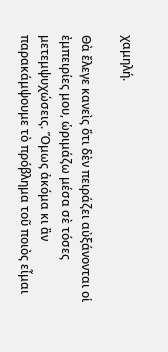χαμηλή.

Θὰ ἔλεγε κανεὶς ὅτι δὲν πειράζει αὐξάνονται οἱ ἐμπειρίες μου, ὡριμάζω μέσα σὲ τόσες μετεμψυχώσεις. Ὅμως ἀκόμα κι ἂν παρακάμψουμε τὸ πρόβλημα τοῦ ποιὸς εἶμαι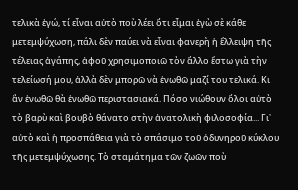τελικὰ ἐγώ, τί εἶναι αὐτὸ ποὺ λέει ὅτι εἶμαι ἐγὼ σὲ κάθε μετεμψύχωση, πάλι δὲν παύει νὰ εἶναι φανερὴ ἡ ἔλλειψη τῆς τέλειας ἀγάπης, ἀφοῦ χρησιμοποιῶ τὸν ἄλλο ἔστω γιὰ τὴν τελείωσή μου, ἀλλὰ δὲν μπορῶ νὰ ἑνωθῶ μαζί του τελικά. Κι ἂν ἑνωθῶ θὰ ἑνωθῶ περιστασιακά. Πόσο νιώθουν ὅλοι αὐτὸ τὸ βαρὺ καὶ βουβὸ θάνατο στὴν ἀνατολικὴ φιλοσοφία... Γι᾿ αὐτὸ καὶ ἡ προσπάθεια γιὰ τὸ σπάσιμο τοῦ ὀδυνηροῦ κύκλου τῆς μετεμψύχωσης. Τὸ σταμάτημα τῶν ζωῶν ποὺ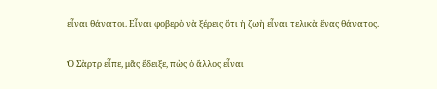εἶναι θάνατοι. Εἶναι φοβερὸ νὰ ξέρεις ὅτι ἡ ζωὴ εἶναι τελικὰ ἕνας θάνατος.

Ὁ Σὰρτρ εἶπε, μᾶς ἔδειξε, πὼς ὁ ἄλλος εἶναι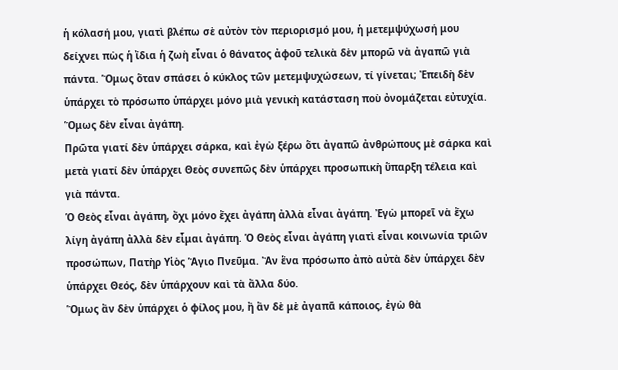ἡ κόλασή μου, γιατὶ βλέπω σὲ αὐτὸν τὸν περιορισμό μου, ἡ μετεμψύχωσή μου δείχνει πὼς ἡ ἴδια ἡ ζωὴ εἶναι ὁ θάνατος ἀφοῦ τελικὰ δὲν μπορῶ νὰ ἀγαπῶ γιὰ πάντα. Ὅμως ὅταν σπάσει ὁ κύκλος τῶν μετεμψυχώσεων, τί γίνεται; Ἐπειδὴ δὲν ὑπάρχει τὸ πρόσωπο ὑπάρχει μόνο μιὰ γενικὴ κατάσταση ποὺ ὀνομάζεται εὐτυχία. Ὅμως δὲν εἶναι ἀγάπη.
Πρῶτα γιατί δὲν ὑπάρχει σάρκα, καὶ ἐγὼ ξέρω ὅτι ἀγαπῶ ἀνθρώπους μὲ σάρκα καὶ μετὰ γιατί δὲν ὑπάρχει Θεὸς συνεπῶς δὲν ὑπάρχει προσωπικὴ ὕπαρξη τέλεια καὶ γιὰ πάντα.
Ὁ Θεὸς εἶναι ἀγάπη, ὄχι μόνο ἔχει ἀγάπη ἀλλὰ εἶναι ἀγάπη. Ἐγὼ μπορεῖ νὰ ἔχω λίγη ἀγάπη ἀλλὰ δὲν εἶμαι ἀγάπη. Ὁ Θεὸς εἶναι ἀγάπη γιατὶ εἶναι κοινωνία τριῶν προσώπων, Πατὴρ Υἱὸς Ἅγιο Πνεῦμα. Ἂν ἕνα πρόσωπο ἀπὸ αὐτὰ δὲν ὑπάρχει δὲν ὑπάρχει Θεός, δὲν ὑπάρχουν καὶ τὰ ἄλλα δύο.
Ὅμως ἂν δὲν ὑπάρχει ὁ φίλος μου, ἢ ἂν δὲ μὲ ἀγαπᾶ κάποιος, ἐγὼ θὰ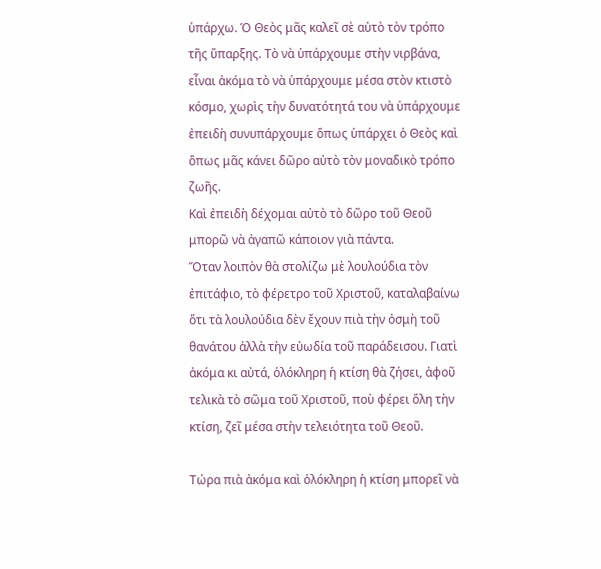ὑπάρχω. Ὁ Θεὸς μᾶς καλεῖ σὲ αὐτὸ τὸν τρόπο τῆς ὕπαρξης. Τὸ νὰ ὑπάρχουμε στὴν νιρβάνα, εἶναι ἀκόμα τὸ νὰ ὑπάρχουμε μέσα στὸν κτιστὸ κόσμο, χωρὶς τὴν δυνατότητά του νὰ ὑπάρχουμε ἐπειδὴ συνυπάρχουμε ὅπως ὑπάρχει ὁ Θεὸς καὶ ὅπως μᾶς κάνει δῶρο αὐτὸ τὸν μοναδικὸ τρόπο ζωῆς.
Καὶ ἐπειδὴ δέχομαι αὐτὸ τὸ δῶρο τοῦ Θεοῦ μπορῶ νὰ ἀγαπῶ κάποιον γιὰ πάντα.
Ὅταν λοιπὸν θὰ στολίζω μὲ λουλούδια τὸν ἐπιτάφιο, τὸ φέρετρο τοῦ Χριστοῦ, καταλαβαίνω ὅτι τὰ λουλούδια δὲν ἔχουν πιὰ τὴν ὀσμὴ τοῦ θανάτου ἀλλὰ τὴν εὐωδία τοῦ παράδεισου. Γιατὶ ἀκόμα κι αὐτά, ὁλόκληρη ἡ κτίση θὰ ζήσει, ἀφοῦ τελικὰ τὸ σῶμα τοῦ Χριστοῦ, ποὺ φέρει ὅλη τὴν κτίση, ζεῖ μέσα στὴν τελειότητα τοῦ Θεοῦ.

Τώρα πιὰ ἀκόμα καὶ ὁλόκληρη ἡ κτίση μπορεῖ νὰ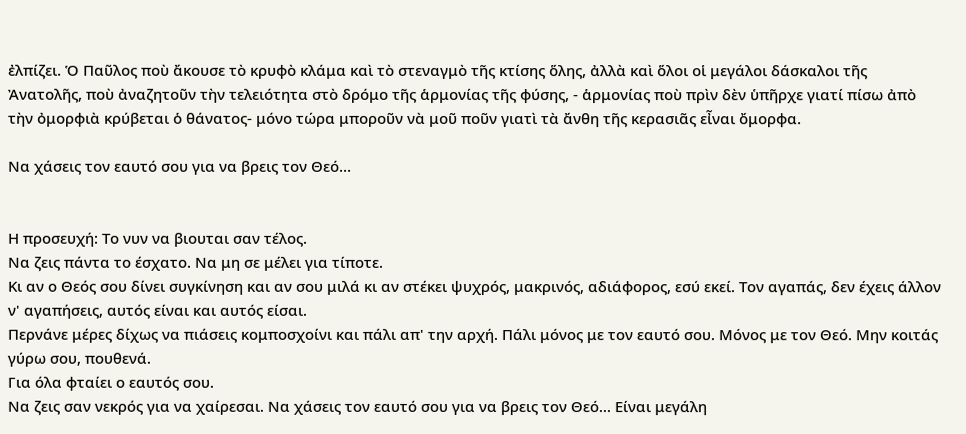ἐλπίζει. Ὁ Παῦλος ποὺ ἄκουσε τὸ κρυφὸ κλάμα καὶ τὸ στεναγμὸ τῆς κτίσης ὅλης, ἀλλὰ καὶ ὅλοι οἱ μεγάλοι δάσκαλοι τῆς Ἀνατολῆς, ποὺ ἀναζητοῦν τὴν τελειότητα στὸ δρόμο τῆς ἁρμονίας τῆς φύσης, - ἁρμονίας ποὺ πρὶν δὲν ὑπῆρχε γιατί πίσω ἀπὸ τὴν ὀμορφιὰ κρύβεται ὁ θάνατος- μόνο τώρα μποροῦν νὰ μοῦ ποῦν γιατὶ τὰ ἄνθη τῆς κερασιᾶς εἶναι ὄμορφα.

Να χάσεις τον εαυτό σου για να βρεις τον Θεό...


Η προσευχή: Το νυν να βιουται σαν τέλος.
Να ζεις πάντα το έσχατο. Να μη σε μέλει για τίποτε.
Κι αν ο Θεός σου δίνει συγκίνηση και αν σου μιλά κι αν στέκει ψυχρός, μακρινός, αδιάφορος, εσύ εκεί. Τον αγαπάς, δεν έχεις άλλον ν' αγαπήσεις, αυτός είναι και αυτός είσαι.
Περνάνε μέρες δίχως να πιάσεις κομποσχοίνι και πάλι απ' την αρχή. Πάλι μόνος με τον εαυτό σου. Μόνος με τον Θεό. Μην κοιτάς γύρω σου, πουθενά.
Για όλα φταίει ο εαυτός σου.
Να ζεις σαν νεκρός για να χαίρεσαι. Να χάσεις τον εαυτό σου για να βρεις τον Θεό... Είναι μεγάλη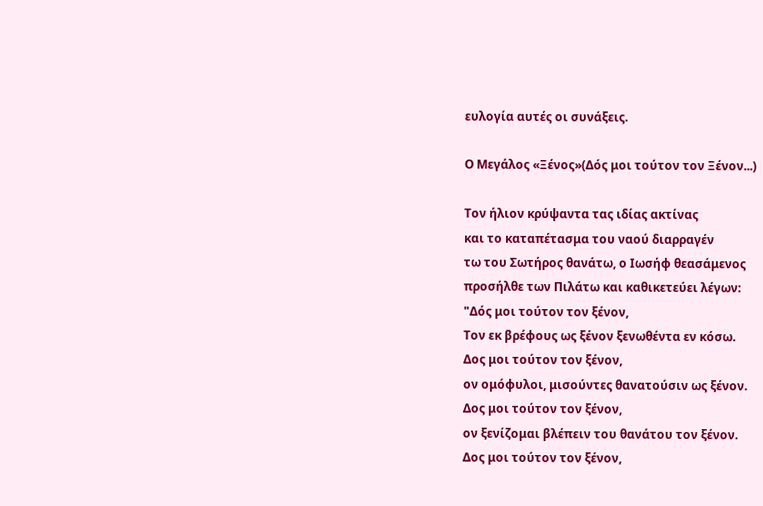ευλογία αυτές οι συνάξεις.

Ο Μεγάλος «Ξένος»(Δός μοι τούτον τον Ξένον...)

Τον ήλιον κρύψαντα τας ιδίας ακτίνας
και το καταπέτασμα του ναού διαρραγέν
τω του Σωτήρος θανάτω, ο Ιωσήφ θεασάμενος
προσήλθε των Πιλάτω και καθικετεύει λέγων:
"Δός μοι τούτον τον ξένον,
Τον εκ βρέφους ως ξένον ξενωθέντα εν κόσω.
Δος μοι τούτον τον ξένον,
ον ομόφυλοι, μισούντες θανατούσιν ως ξένον.
Δος μοι τούτον τον ξένον,
ον ξενίζομαι βλέπειν του θανάτου τον ξένον.
Δος μοι τούτον τον ξένον,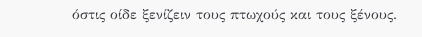όστις οίδε ξενίζειν τους πτωχούς και τους ξένους.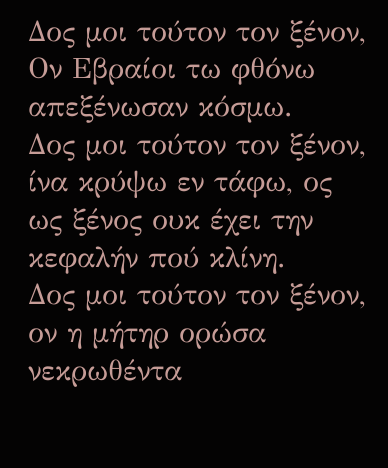Δος μοι τούτον τον ξένον,
Ον Εβραίοι τω φθόνω απεξένωσαν κόσμω.
Δος μοι τούτον τον ξένον,
ίνα κρύψω εν τάφω, ος ως ξένος ουκ έχει την κεφαλήν πού κλίνη.
Δος μοι τούτον τον ξένον,
ον η μήτηρ ορώσα νεκρωθέντα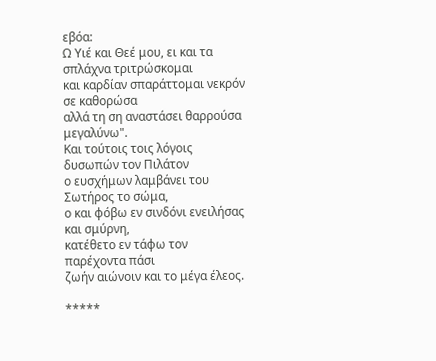εβόα:
Ω Υιέ και Θεέ μου, ει και τα σπλάχνα τριτρώσκομαι
και καρδίαν σπαράττομαι νεκρόν σε καθορώσα
αλλά τη ση αναστάσει θαρρούσα μεγαλύνω".
Και τούτοις τοις λόγοις δυσωπών τον Πιλάτον
ο ευσχήμων λαμβάνει του Σωτήρος το σώμα,
ο και φόβω εν σινδόνι ενειλήσας και σμύρνη,
κατέθετο εν τάφω τον παρέχοντα πάσι
ζωήν αιώνοιν και το μέγα έλεος.

*****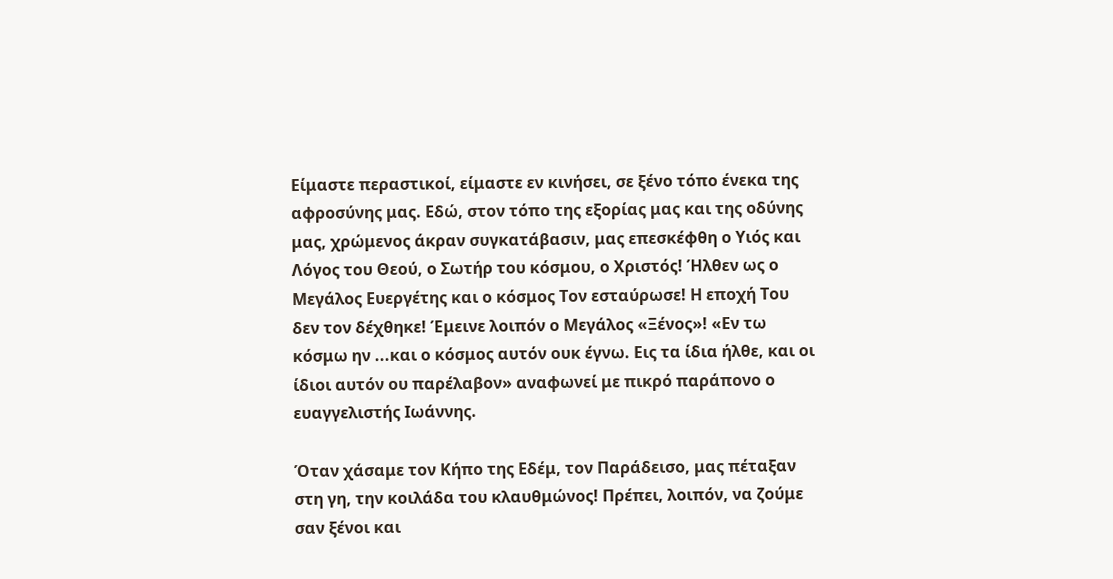Είμαστε περαστικοί, είμαστε εν κινήσει, σε ξένο τόπο ένεκα της αφροσύνης μας. Εδώ, στον τόπο της εξορίας μας και της οδύνης μας, χρώμενος άκραν συγκατάβασιν, μας επεσκέφθη ο Υιός και Λόγος του Θεού, ο Σωτήρ του κόσμου, ο Χριστός! Ήλθεν ως ο Μεγάλος Ευεργέτης και ο κόσμος Τον εσταύρωσε! Η εποχή Του δεν τον δέχθηκε! Έμεινε λοιπόν ο Μεγάλος «Ξένος»! «Εν τω κόσμω ην ...και ο κόσμος αυτόν ουκ έγνω. Εις τα ίδια ήλθε, και οι ίδιοι αυτόν ου παρέλαβον» αναφωνεί με πικρό παράπονο ο ευαγγελιστής Ιωάννης.

Όταν χάσαμε τον Κήπο της Εδέμ, τον Παράδεισο, μας πέταξαν στη γη, την κοιλάδα του κλαυθμώνος! Πρέπει, λοιπόν, να ζούμε σαν ξένοι και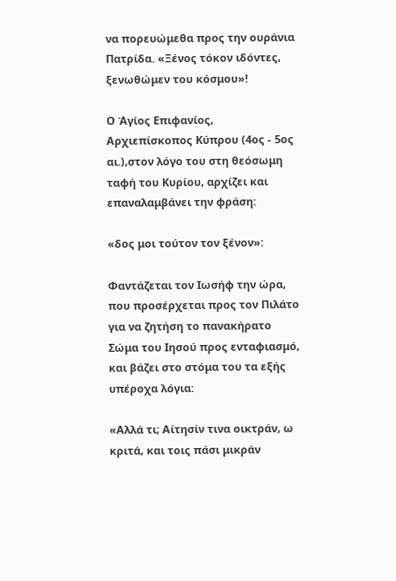να πορευώμεθα προς την ουράνια Πατρίδα. «Ξένος τόκον ιδόντες, ξενωθώμεν του κόσμου»!

Ο Άγίος Επιφανίος, Αρχιεπίσκοπος Κύπρου (4ος - 5ος αι.),στον λόγο του στη θεόσωμη ταφή του Κυρίου, αρχίζει και επαναλαμβάνει την φράση:

«δος μοι τούτον τον ξένον»:

Φαντάζεται τον Ιωσήφ την ώρα, που προσέρχεται προς τον Πιλάτο για να ζητήση το πανακήρατο Σώμα του Ιησού προς ενταφιασμό, και βάζει στο στόμα του τα εξής υπέροχα λόγια:

«Αλλά τι; Αίτησίν τινα οικτράν, ω κριτά, και τοις πάσι μικράν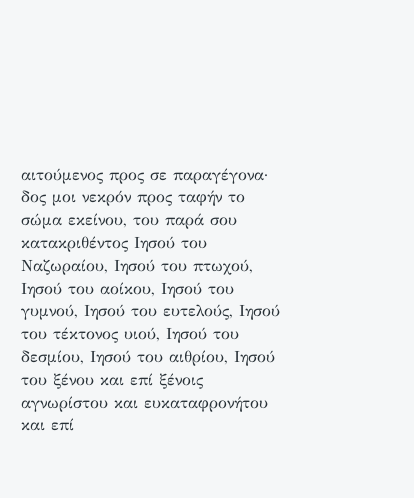αιτούμενος προς σε παραγέγονα· δος μοι νεκρόν προς ταφήν το σώμα εκείνου, του παρά σου κατακριθέντος Ιησού του Ναζωραίου, Ιησού του πτωχού, Ιησού του αοίκου, Ιησού του γυμνού, Ιησού του ευτελούς, Ιησού του τέκτονος υιού, Ιησού του δεσμίου, Ιησού του αιθρίου, Ιησού του ξένου και επί ξένοις αγνωρίστου και ευκαταφρονήτου και επί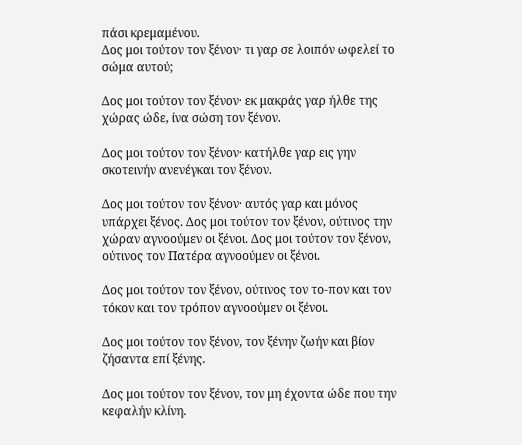πάσι κρεμαμένου.
Δος μοι τούτον τον ξένον· τι γαρ σε λοιπόν ωφελεί το σώμα αυτού;

Δος μοι τούτον τον ξένον· εκ μακράς γαρ ήλθε της χώρας ώδε, ίνα σώση τον ξένον.

Δος μοι τούτον τον ξένον· κατήλθε γαρ εις γην σκοτεινήν ανενέγκαι τον ξένον.

Δος μοι τούτον τον ξένον· αυτός γαρ και μόνος υπάρχει ξένος. Δος μοι τούτον τον ξένον, ούτινος την χώραν αγνοούμεν οι ξένοι. Δος μοι τούτον τον ξένον, ούτινος τον Πατέρα αγνοούμεν οι ξένοι.

Δος μοι τούτον τον ξένον, ούτινος τον το-πον και τον τόκον και τον τρόπον αγνοούμεν οι ξένοι.

Δος μοι τούτον τον ξένον, τον ξένην ζωήν και βίον ζήσαντα επί ξένης.

Δος μοι τούτον τον ξένον, τον μη έχοντα ώδε που την κεφαλήν κλίνη.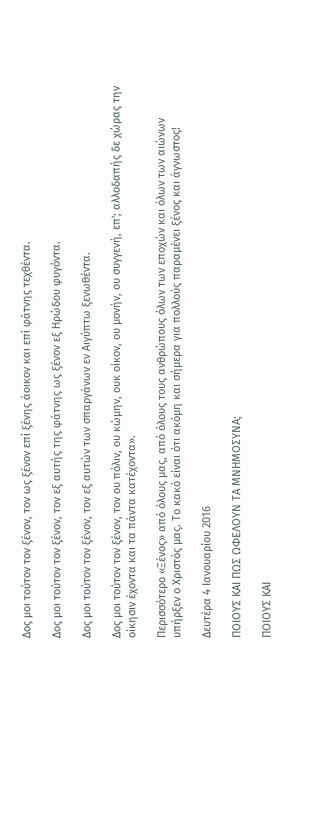Δος μοι τούτον τον ξένον, τον ως ξένον επί ξένης άοικον και επί φάτνης τεχθέντα.

Δος μοι τούτον τον ξένον, τον εξ αυτής της φάτνης ως ξένον εξ Ηρώδου φυγόντα.

Δος μοι τούτον τον ξένον, τον εξ αυτών των σπαργάνων εν Αιγύπτω ξενωθέντα.

Δος μοι τούτον τον ξένον, τον ου πόλιν, ου κώμην, ουκ οίκον, ου μονήν, ου συγγενή, επ'; αλλοδαπής δε χώρας την οίκησιν έχοντα και τα πάντα κατέχοντα».

Περισσότερο «Ξένος» από όλους μας, από όλους τους ανθρώπους όλων των εποχών και όλων των αιώνων υπήρξεν ο Χριστός μας. Το κακό είναι ότι ακόμη και σήμερα για πολλούς παραμένει ξένος και άγνωστος!

Δευτέρα 4 Ιανουαρίου 2016

ΠΟΙΟΥΣ ΚΑΙ ΠΩΣ ΩΦΕΛΟΥΝ ΤΑ ΜΝΗΜΟΣΥΝΑ;

ΠΟΙΟΥΣ ΚΑΙ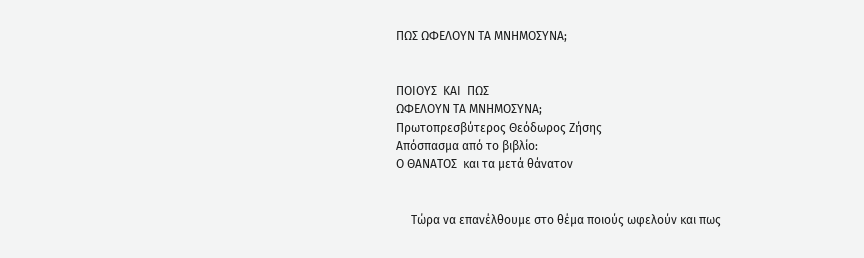ΠΩΣ ΩΦΕΛΟΥΝ ΤΑ ΜΝΗΜΟΣΥΝΑ;


ΠΟΙΟΥΣ  ΚΑΙ  ΠΩΣ
ΩΦΕΛΟΥΝ ΤΑ ΜΝΗΜΟΣΥΝΑ;
Πρωτοπρεσβύτερος Θεόδωρος Ζήσης
Απόσπασμα από το βιβλίο:
Ο ΘΑΝΑΤΟΣ  και τα μετά θάνατον


     Τώρα να επανέλθουμε στο θέμα ποιούς ωφελούν και πως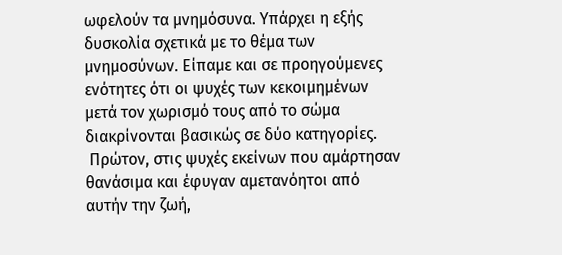ωφελούν τα μνημόσυνα. Υπάρχει η εξής δυσκολία σχετικά με το θέμα των μνημοσύνων. Είπαμε και σε προηγούμενες ενότητες ότι οι ψυχές των κεκοιμημένων μετά τον χωρισμό τους από το σώμα διακρίνονται βασικώς σε δύο κατηγορίες.
 Πρώτον, στις ψυχές εκείνων που αμάρτησαν θανάσιμα και έφυγαν αμετανόητοι από αυτήν την ζωή,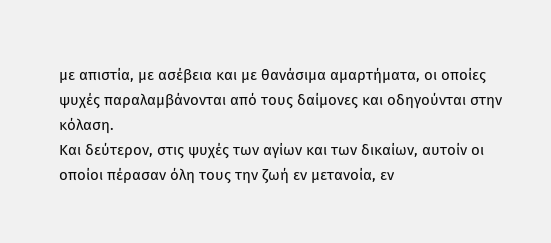με απιστία, με ασέβεια και με θανάσιμα αμαρτήματα, οι οποίες ψυχές παραλαμβάνονται από τους δαίμονες και οδηγούνται στην κόλαση.
Και δεύτερον, στις ψυχές των αγίων και των δικαίων, αυτοίν οι οποίοι πέρασαν όλη τους την ζωή εν μετανοία, εν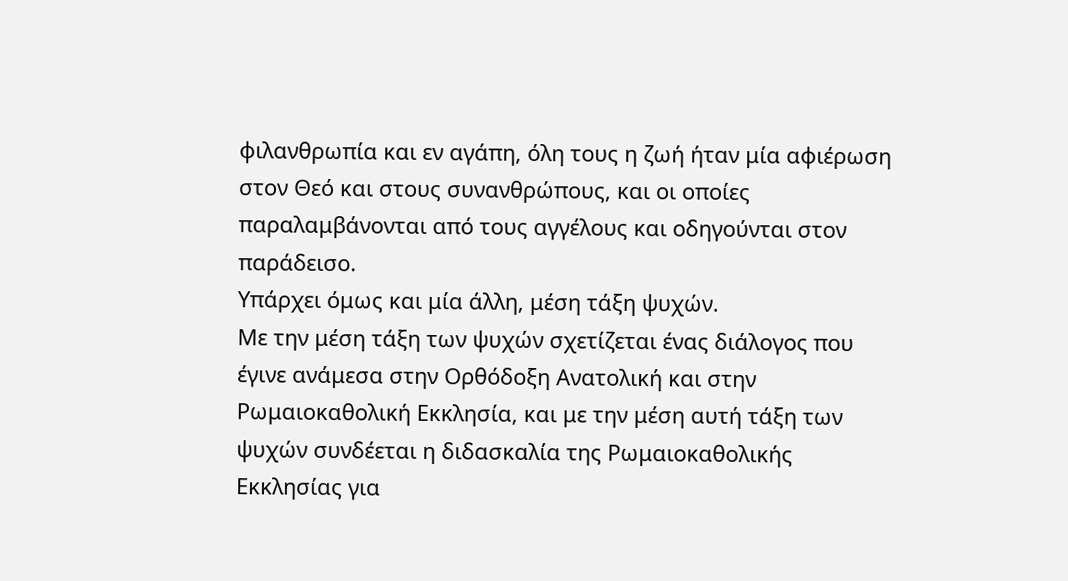φιλανθρωπία και εν αγάπη, όλη τους η ζωή ήταν μία αφιέρωση στον Θεό και στους συνανθρώπους, και οι οποίες παραλαμβάνονται από τους αγγέλους και οδηγούνται στον παράδεισο.
Υπάρχει όμως και μία άλλη, μέση τάξη ψυχών.
Με την μέση τάξη των ψυχών σχετίζεται ένας διάλογος που έγινε ανάμεσα στην Ορθόδοξη Ανατολική και στην Ρωμαιοκαθολική Εκκλησία, και με την μέση αυτή τάξη των ψυχών συνδέεται η διδασκαλία της Ρωμαιοκαθολικής Εκκλησίας για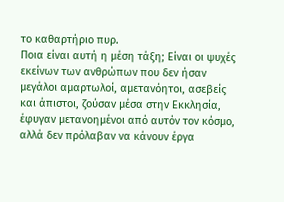το καθαρτήριο πυρ.
Ποια είναι αυτή η μέση τάξη; Είναι οι ψυχές εκείνων των ανθρώπων που δεν ήσαν μεγάλοι αμαρτωλοί, αμετανόητοι, ασεβείς και άπιστοι, ζούσαν μέσα στην Εκκλησία, έφυγαν μετανοημένοι από αυτόν τον κόσμο, αλλά δεν πρόλαβαν να κάνουν έργα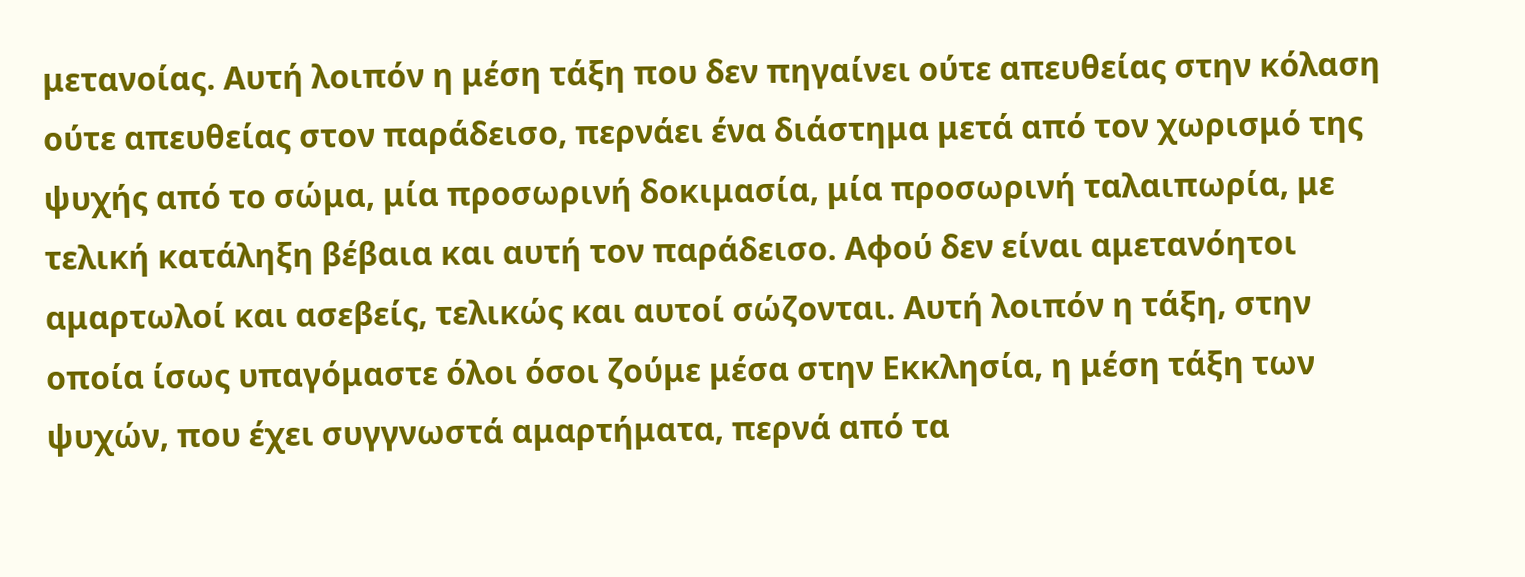μετανοίας. Αυτή λοιπόν η μέση τάξη που δεν πηγαίνει ούτε απευθείας στην κόλαση ούτε απευθείας στον παράδεισο, περνάει ένα διάστημα μετά από τον χωρισμό της ψυχής από το σώμα, μία προσωρινή δοκιμασία, μία προσωρινή ταλαιπωρία, με τελική κατάληξη βέβαια και αυτή τον παράδεισο. Αφού δεν είναι αμετανόητοι αμαρτωλοί και ασεβείς, τελικώς και αυτοί σώζονται. Αυτή λοιπόν η τάξη, στην οποία ίσως υπαγόμαστε όλοι όσοι ζούμε μέσα στην Εκκλησία, η μέση τάξη των ψυχών, που έχει συγγνωστά αμαρτήματα, περνά από τα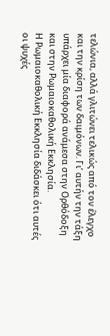τελώνια, αλλά γλιτώνει τελικώς από τον έλεγχο και την κρίση των δαιμόνων. Γι’ αυτήν την τάξη υπάρχει μία διαφορά ανάμεσα στην Ορθόδοξη και στην Ρωμαιοκαθολική Εκκλησία.
Η Ρωμαιοκαθολική Εκκλησία διδάσκει ότι αυτές οι ψυχές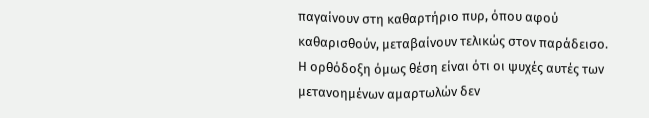παγαίνουν στη καθαρτήριο πυρ, όπου αφού καθαρισθούν, μεταβαίνουν τελικώς στον παράδεισο. Η ορθόδοξη όμως θέση είναι ότι οι ψυχές αυτές των μετανοημένων αμαρτωλών δεν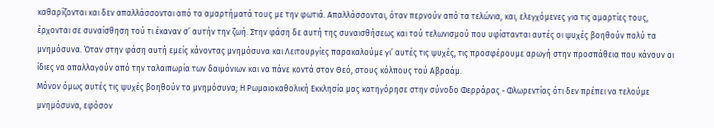καθαρίζονται και δεν απαλλάσσονται από τα αμαρτήματά τους με την φωτιά. Απαλλάσσονται, όταν περνούν από τα τελώνια, και, ελεγχόμενες για τις αμαρτίες τους, έρχονται σε συναίσθηση τού τι έκαναν σ’ αυτήν την ζωή. Στην φάση δε αυτή της συναισθήσεως και τού τελωνισμού που υφίστανται αυτές οι ψυχές βοηθούν πολύ τα μνημόσυνα. Όταν στην φάση αυτή εμείς κάνοντας μνημόσυνα και Λειτουργίες παρακαλούμε γι’ αυτές τις ψυχές, τις προσφέρουμε αρωγή στην προσπάθεια που κάνουν οι ίδιες να απαλλαγούν από την ταλαιπωρία των δαιμόνιων και να πάνε κοντά στον Θεό, στους κόλπους τού Αβραάμ.
Μόνον όμως αυτές τις ψυχές βοηθούν τα μνημόσυνα; Η Ρωμαιοκαθολική Εκκλησία μας κατηγόρησε στην σύνοδο Φερράρας - Φλωρεντίας ότι δεν πρέπει να τελούμε μνημόσυνα, εφόσον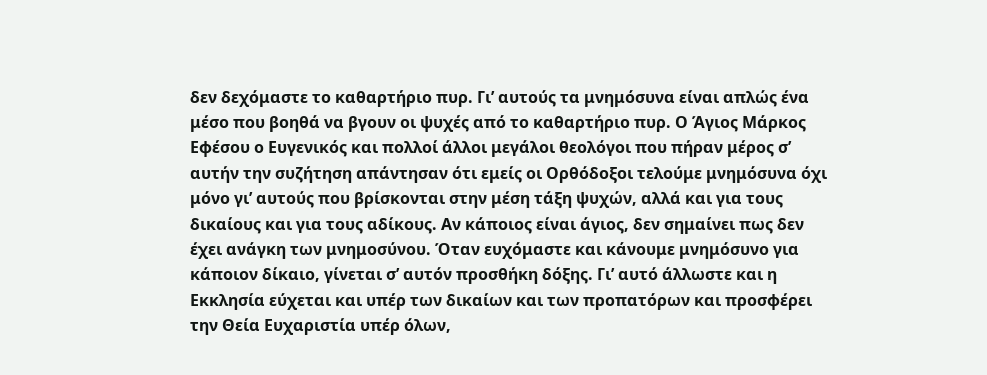δεν δεχόμαστε το καθαρτήριο πυρ. Γι’ αυτούς τα μνημόσυνα είναι απλώς ένα μέσο που βοηθά να βγουν οι ψυχές από το καθαρτήριο πυρ. Ο Άγιος Μάρκος Εφέσου ο Ευγενικός και πολλοί άλλοι μεγάλοι θεολόγοι που πήραν μέρος σ’ αυτήν την συζήτηση απάντησαν ότι εμείς οι Ορθόδοξοι τελούμε μνημόσυνα όχι μόνο γι’ αυτούς που βρίσκονται στην μέση τάξη ψυχών, αλλά και για τους δικαίους και για τους αδίκους. Αν κάποιος είναι άγιος, δεν σημαίνει πως δεν έχει ανάγκη των μνημοσύνου. Όταν ευχόμαστε και κάνουμε μνημόσυνο για κάποιον δίκαιο, γίνεται σ’ αυτόν προσθήκη δόξης. Γι’ αυτό άλλωστε και η Εκκλησία εύχεται και υπέρ των δικαίων και των προπατόρων και προσφέρει την Θεία Ευχαριστία υπέρ όλων,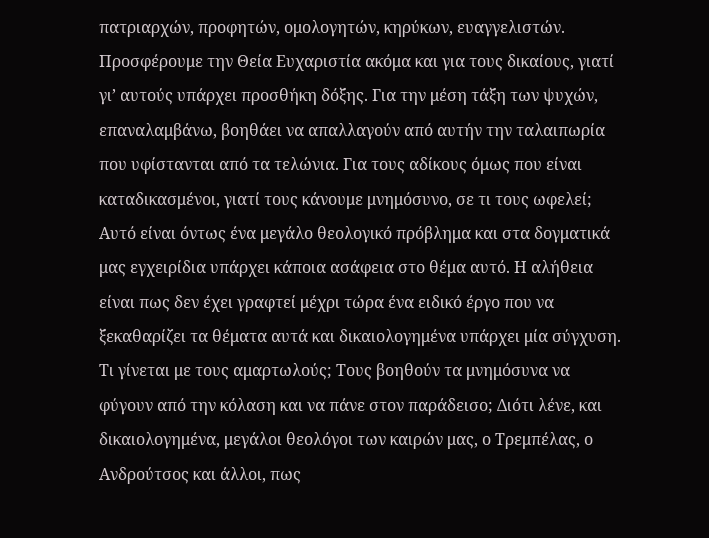πατριαρχών, προφητών, ομολογητών, κηρύκων, ευαγγελιστών.
Προσφέρουμε την Θεία Ευχαριστία ακόμα και για τους δικαίους, γιατί γι’ αυτούς υπάρχει προσθήκη δόξης. Για την μέση τάξη των ψυχών, επαναλαμβάνω, βοηθάει να απαλλαγούν από αυτήν την ταλαιπωρία που υφίστανται από τα τελώνια. Για τους αδίκους όμως που είναι καταδικασμένοι, γιατί τους κάνουμε μνημόσυνο, σε τι τους ωφελεί;
Αυτό είναι όντως ένα μεγάλο θεολογικό πρόβλημα και στα δογματικά μας εγχειρίδια υπάρχει κάποια ασάφεια στο θέμα αυτό. Η αλήθεια είναι πως δεν έχει γραφτεί μέχρι τώρα ένα ειδικό έργο που να ξεκαθαρίζει τα θέματα αυτά και δικαιολογημένα υπάρχει μία σύγχυση. Τι γίνεται με τους αμαρτωλούς; Τους βοηθούν τα μνημόσυνα να φύγουν από την κόλαση και να πάνε στον παράδεισο; Διότι λένε, και δικαιολογημένα, μεγάλοι θεολόγοι των καιρών μας, ο Τρεμπέλας, ο Ανδρούτσος και άλλοι, πως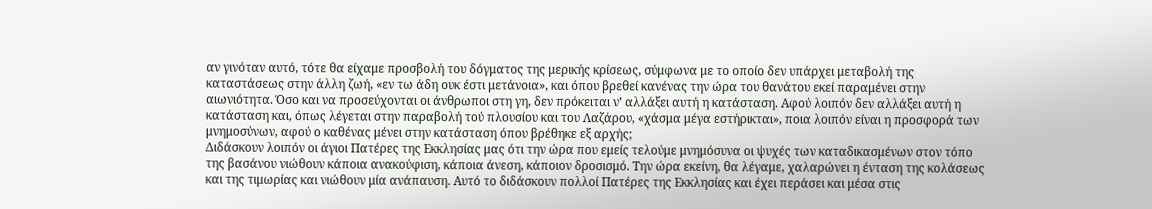αν γινόταν αυτό, τότε θα είχαμε προσβολή του δόγματος της μερικής κρίσεως, σύμφωνα με το οποίο δεν υπάρχει μεταβολή της καταστάσεως στην άλλη ζωή, «εν τω άδη ουκ έστι μετάνοια», και όπου βρεθεί κανένας την ώρα του θανάτου εκεί παραμένει στην αιωνιότητα. Όσο και να προσεύχονται οι άνθρωποι στη γη, δεν πρόκειται ν’ αλλάξει αυτή η κατάσταση. Αφού λοιπόν δεν αλλάξει αυτή η κατάσταση και, όπως λέγεται στην παραβολή τού πλουσίου και του Λαζάρου, «χάσμα μέγα εστήρικται», ποια λοιπόν είναι η προσφορά των μνημοσύνων, αφού ο καθένας μένει στην κατάσταση όπου βρέθηκε εξ αρχής;
Διδάσκουν λοιπόν οι άγιοι Πατέρες της Εκκλησίας μας ότι την ώρα που εμείς τελούμε μνημόσυνα οι ψυχές των καταδικασμένων στον τόπο της βασάνου νιώθουν κάποια ανακούφιση, κάποια άνεση, κάποιον δροσισμό. Την ώρα εκείνη, θα λέγαμε, χαλαρώνει η ένταση της κολάσεως και της τιμωρίας και νιώθουν μία ανάπαυση. Αυτό το διδάσκουν πολλοί Πατέρες της Εκκλησίας και έχει περάσει και μέσα στις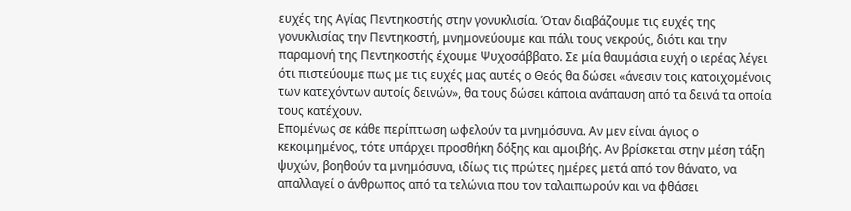ευχές της Αγίας Πεντηκοστής στην γονυκλισία. Όταν διαβάζουμε τις ευχές της γονυκλισίας την Πεντηκοστή, μνημονεύουμε και πάλι τους νεκρούς, διότι και την παραμονή της Πεντηκοστής έχουμε Ψυχοσάββατο. Σε μία θαυμάσια ευχή ο ιερέας λέγει ότι πιστεύουμε πως με τις ευχές μας αυτές ο Θεός θα δώσει «άνεσιν τοις κατοιχομένοις των κατεχόντων αυτοίς δεινών», θα τους δώσει κάποια ανάπαυση από τα δεινά τα οποία τους κατέχουν.
Επομένως σε κάθε περίπτωση ωφελούν τα μνημόσυνα. Αν μεν είναι άγιος ο κεκοιμημένος, τότε υπάρχει προσθήκη δόξης και αμοιβής. Αν βρίσκεται στην μέση τάξη ψυχών, βοηθούν τα μνημόσυνα, ιδίως τις πρώτες ημέρες μετά από τον θάνατο, να απαλλαγεί ο άνθρωπος από τα τελώνια που τον ταλαιπωρούν και να φθάσει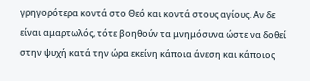γρηγορότερα κοντά στο Θεό και κοντά στους αγίους. Αν δε είναι αμαρτωλός, τότε βοηθούν τα μνημόσυνα ώστε να δοθεί στην ψυχή κατά την ώρα εκείνη κάποια άνεση και κάποιος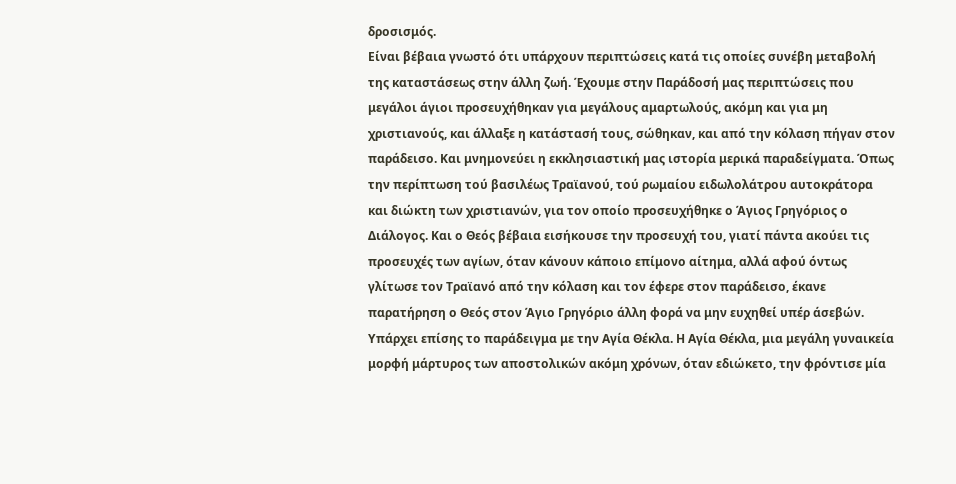δροσισμός.
Είναι βέβαια γνωστό ότι υπάρχουν περιπτώσεις κατά τις οποίες συνέβη μεταβολή της καταστάσεως στην άλλη ζωή. Έχουμε στην Παράδοσή μας περιπτώσεις που μεγάλοι άγιοι προσευχήθηκαν για μεγάλους αμαρτωλούς, ακόμη και για μη χριστιανούς, και άλλαξε η κατάστασή τους, σώθηκαν, και από την κόλαση πήγαν στον παράδεισο. Και μνημονεύει η εκκλησιαστική μας ιστορία μερικά παραδείγματα. Όπως την περίπτωση τού βασιλέως Τραϊανού, τού ρωμαίου ειδωλολάτρου αυτοκράτορα και διώκτη των χριστιανών, για τον οποίο προσευχήθηκε ο Άγιος Γρηγόριος ο Διάλογος. Και ο Θεός βέβαια εισήκουσε την προσευχή του, γιατί πάντα ακούει τις προσευχές των αγίων, όταν κάνουν κάποιο επίμονο αίτημα, αλλά αφού όντως γλίτωσε τον Τραϊανό από την κόλαση και τον έφερε στον παράδεισο, έκανε παρατήρηση ο Θεός στον Άγιο Γρηγόριο άλλη φορά να μην ευχηθεί υπέρ άσεβών. Υπάρχει επίσης το παράδειγμα με την Αγία Θέκλα. Η Αγία Θέκλα, μια μεγάλη γυναικεία μορφή μάρτυρος των αποστολικών ακόμη χρόνων, όταν εδιώκετο, την φρόντισε μία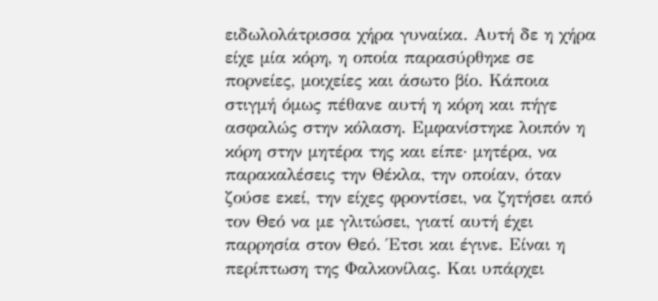ειδωλολάτρισσα χήρα γυναίκα. Αυτή δε η χήρα είχε μία κόρη, η οποία παρασύρθηκε σε πορνείες, μοιχείες και άσωτο βίο. Κάποια στιγμή όμως πέθανε αυτή η κόρη και πήγε ασφαλώς στην κόλαση. Εμφανίστηκε λοιπόν η κόρη στην μητέρα της και είπε· μητέρα, να παρακαλέσεις την Θέκλα, την οποίαν, όταν ζούσε εκεί, την είχες φροντίσει, να ζητήσει από τον Θεό να με γλιτώσει, γιατί αυτή έχει παρρησία στον Θεό. Έτσι και έγινε. Είναι η περίπτωση της Φαλκονίλας. Και υπάρχει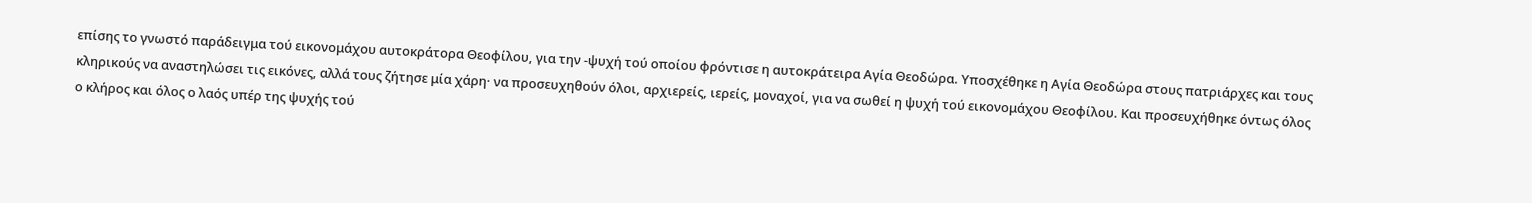επίσης το γνωστό παράδειγμα τού εικονομάχου αυτοκράτορα Θεοφίλου, για την -ψυχή τού οποίου φρόντισε η αυτοκράτειρα Αγία Θεοδώρα. Υποσχέθηκε η Αγία Θεοδώρα στους πατριάρχες και τους κληρικούς να αναστηλώσει τις εικόνες, αλλά τους ζήτησε μία χάρη· να προσευχηθούν όλοι, αρχιερείς, ιερείς, μοναχοί, για να σωθεί η ψυχή τού εικονομάχου Θεοφίλου. Και προσευχήθηκε όντως όλος ο κλήρος και όλος ο λαός υπέρ της ψυχής τού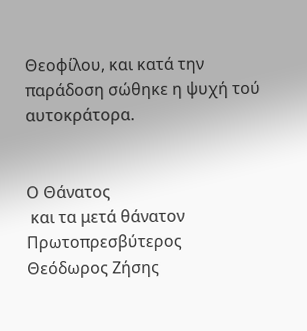Θεοφίλου, και κατά την παράδοση σώθηκε η ψυχή τού αυτοκράτορα.


Ο Θάνατος
 και τα μετά θάνατον
Πρωτοπρεσβύτερος
Θεόδωρος Ζήσης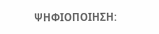ΨΗΦΙΟΠΟΙΗΣΗ: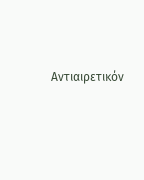Αντιαιρετικόν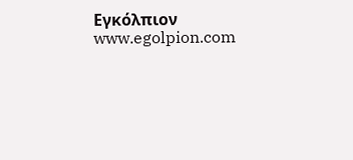Εγκόλπιον www.egolpion.com